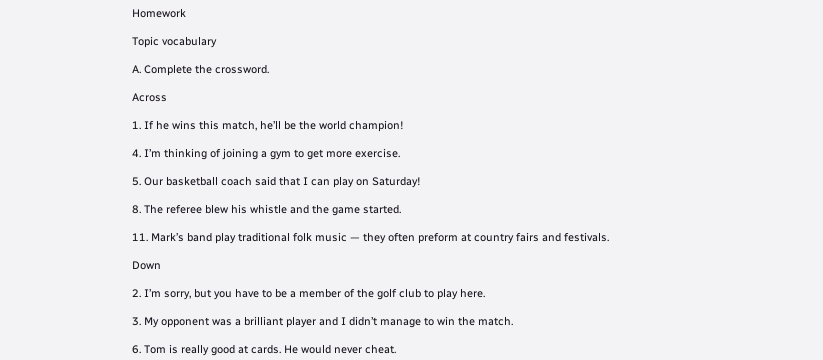Homework

Topic vocabulary

A. Complete the crossword.

Across

1. If he wins this match, he’ll be the world champion!

4. I’m thinking of joining a gym to get more exercise.

5. Our basketball coach said that I can play on Saturday!

8. The referee blew his whistle and the game started.

11. Mark’s band play traditional folk music — they often preform at country fairs and festivals.

Down

2. I’m sorry, but you have to be a member of the golf club to play here.

3. My opponent was a brilliant player and I didn’t manage to win the match.

6. Tom is really good at cards. He would never cheat.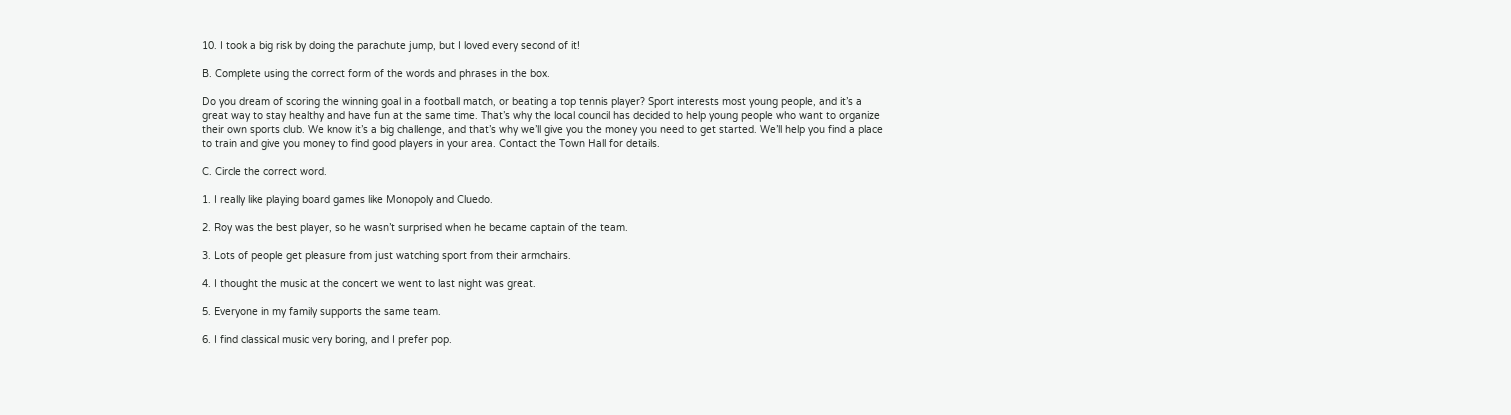10. I took a big risk by doing the parachute jump, but I loved every second of it!

B. Complete using the correct form of the words and phrases in the box.

Do you dream of scoring the winning goal in a football match, or beating a top tennis player? Sport interests most young people, and it’s a great way to stay healthy and have fun at the same time. That’s why the local council has decided to help young people who want to organize their own sports club. We know it’s a big challenge, and that’s why we’ll give you the money you need to get started. We’ll help you find a place to train and give you money to find good players in your area. Contact the Town Hall for details.

C. Circle the correct word.

1. I really like playing board games like Monopoly and Cluedo.

2. Roy was the best player, so he wasn’t surprised when he became captain of the team.

3. Lots of people get pleasure from just watching sport from their armchairs.

4. I thought the music at the concert we went to last night was great.

5. Everyone in my family supports the same team.

6. I find classical music very boring, and I prefer pop.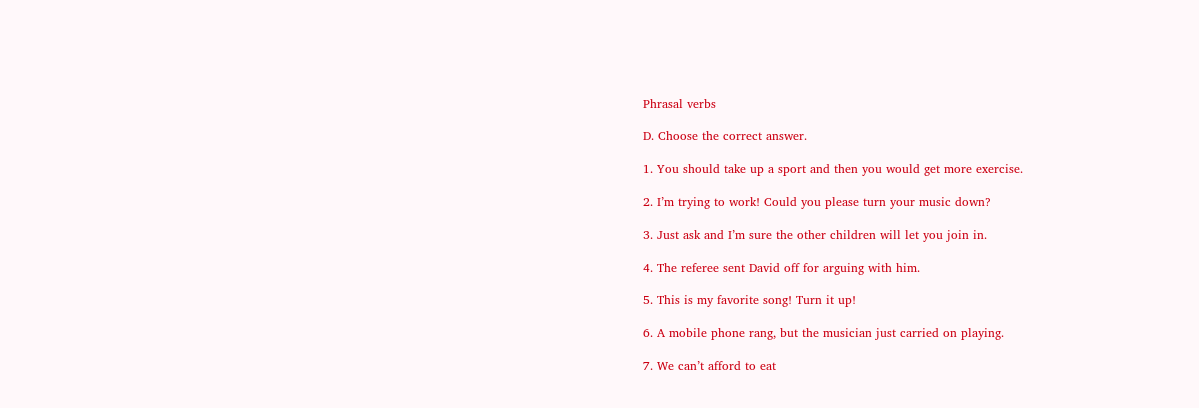Phrasal verbs

D. Choose the correct answer.

1. You should take up a sport and then you would get more exercise.

2. I’m trying to work! Could you please turn your music down?

3. Just ask and I’m sure the other children will let you join in.

4. The referee sent David off for arguing with him.

5. This is my favorite song! Turn it up!

6. A mobile phone rang, but the musician just carried on playing.

7. We can’t afford to eat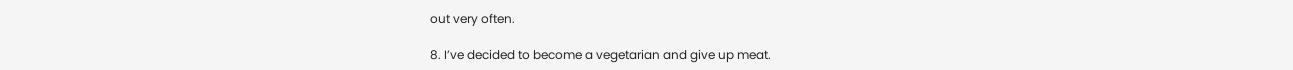out very often.

8. I’ve decided to become a vegetarian and give up meat.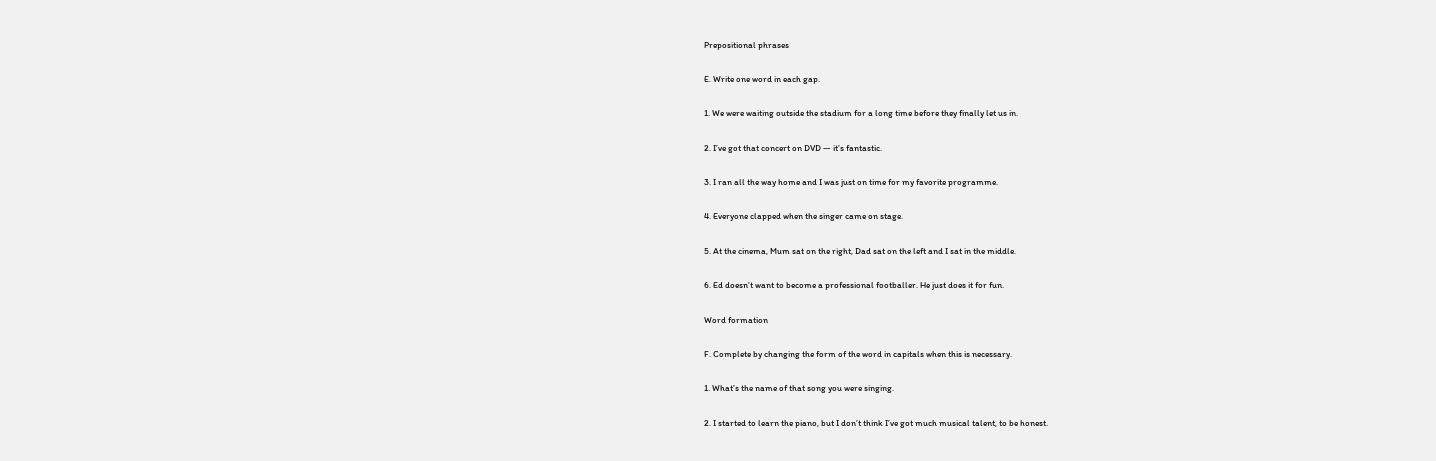Prepositional phrases

E. Write one word in each gap.

1. We were waiting outside the stadium for a long time before they finally let us in.

2. I’ve got that concert on DVD — it’s fantastic.

3. I ran all the way home and I was just on time for my favorite programme.

4. Everyone clapped when the singer came on stage.

5. At the cinema, Mum sat on the right, Dad sat on the left and I sat in the middle.

6. Ed doesn’t want to become a professional footballer. He just does it for fun.

Word formation

F. Complete by changing the form of the word in capitals when this is necessary.

1. What’s the name of that song you were singing.

2. I started to learn the piano, but I don’t think I’ve got much musical talent, to be honest.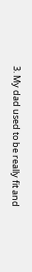3. My dad used to be really fit and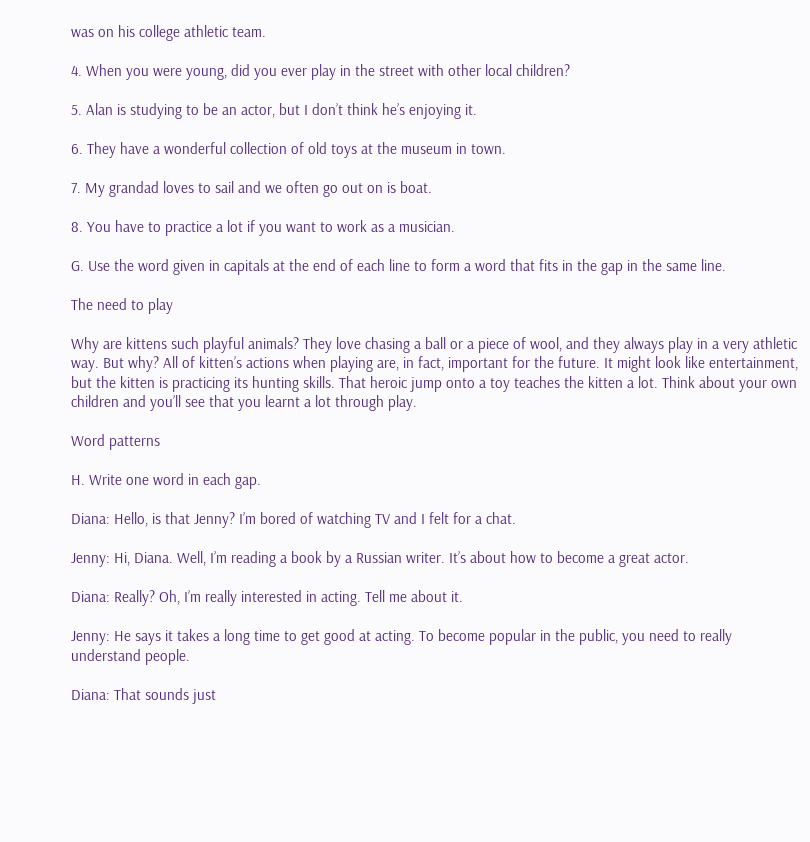was on his college athletic team.

4. When you were young, did you ever play in the street with other local children?

5. Alan is studying to be an actor, but I don’t think he’s enjoying it.

6. They have a wonderful collection of old toys at the museum in town.

7. My grandad loves to sail and we often go out on is boat.

8. You have to practice a lot if you want to work as a musician.

G. Use the word given in capitals at the end of each line to form a word that fits in the gap in the same line.

The need to play

Why are kittens such playful animals? They love chasing a ball or a piece of wool, and they always play in a very athletic way. But why? All of kitten’s actions when playing are, in fact, important for the future. It might look like entertainment, but the kitten is practicing its hunting skills. That heroic jump onto a toy teaches the kitten a lot. Think about your own children and you’ll see that you learnt a lot through play.

Word patterns

H. Write one word in each gap.

Diana: Hello, is that Jenny? I’m bored of watching TV and I felt for a chat.

Jenny: Hi, Diana. Well, I’m reading a book by a Russian writer. It’s about how to become a great actor.

Diana: Really? Oh, I’m really interested in acting. Tell me about it.

Jenny: He says it takes a long time to get good at acting. To become popular in the public, you need to really understand people.

Diana: That sounds just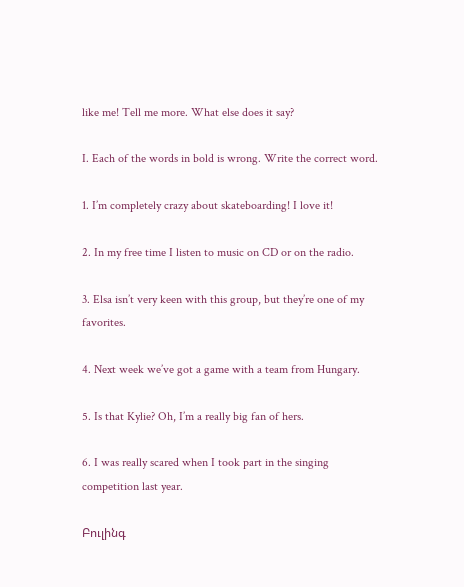like me! Tell me more. What else does it say?

I. Each of the words in bold is wrong. Write the correct word.

1. I’m completely crazy about skateboarding! I love it!

2. In my free time I listen to music on CD or on the radio.

3. Elsa isn’t very keen with this group, but they’re one of my favorites.

4. Next week we’ve got a game with a team from Hungary.

5. Is that Kylie? Oh, I’m a really big fan of hers.

6. I was really scared when I took part in the singing competition last year.

Բուլինգ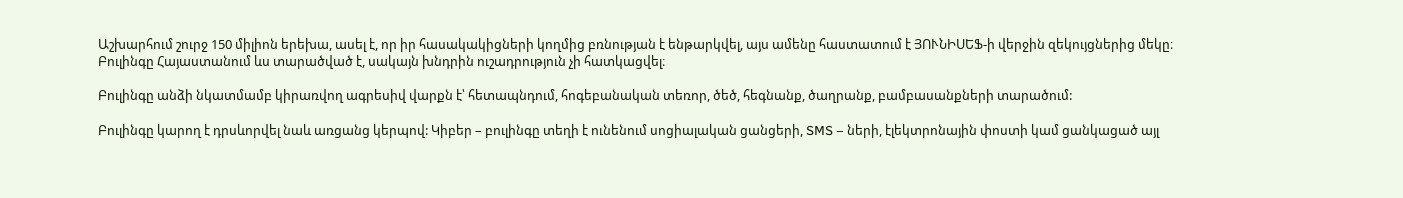Աշխարհում շուրջ 150 միլիոն երեխա, ասել է, որ իր հասակակիցների կողմից բռնության է ենթարկվել, այս ամենը հաստատում է ՅՈՒՆԻՍԵՖ-ի վերջին զեկույցներից մեկը։ Բուլինգը Հայաստանում ևս տարածված է, սակայն խնդրին ուշադրություն չի հատկացվել։

Բուլինգը անձի նկատմամբ կիրառվող ագրեսիվ վարքն է՝ հետապնդում, հոգեբանական տեռոր, ծեծ, հեգնանք, ծաղրանք, բամբասանքների տարածում:

Բուլինգը կարող է դրսևորվել նաև առցանց կերպով: Կիբեր – բուլինգը տեղի է ունենում սոցիալական ցանցերի, SMS – ների, էլեկտրոնային փոստի կամ ցանկացած այլ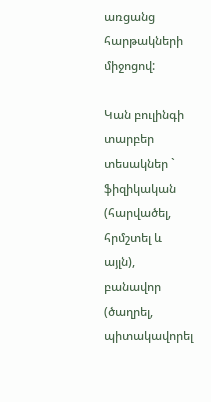առցանց հարթակների միջոցով:

Կան բուլինգի տարբեր տեսակներ ` ֆիզիկական (հարվածել, հրմշտել և այլն), բանավոր (ծաղրել, պիտակավորել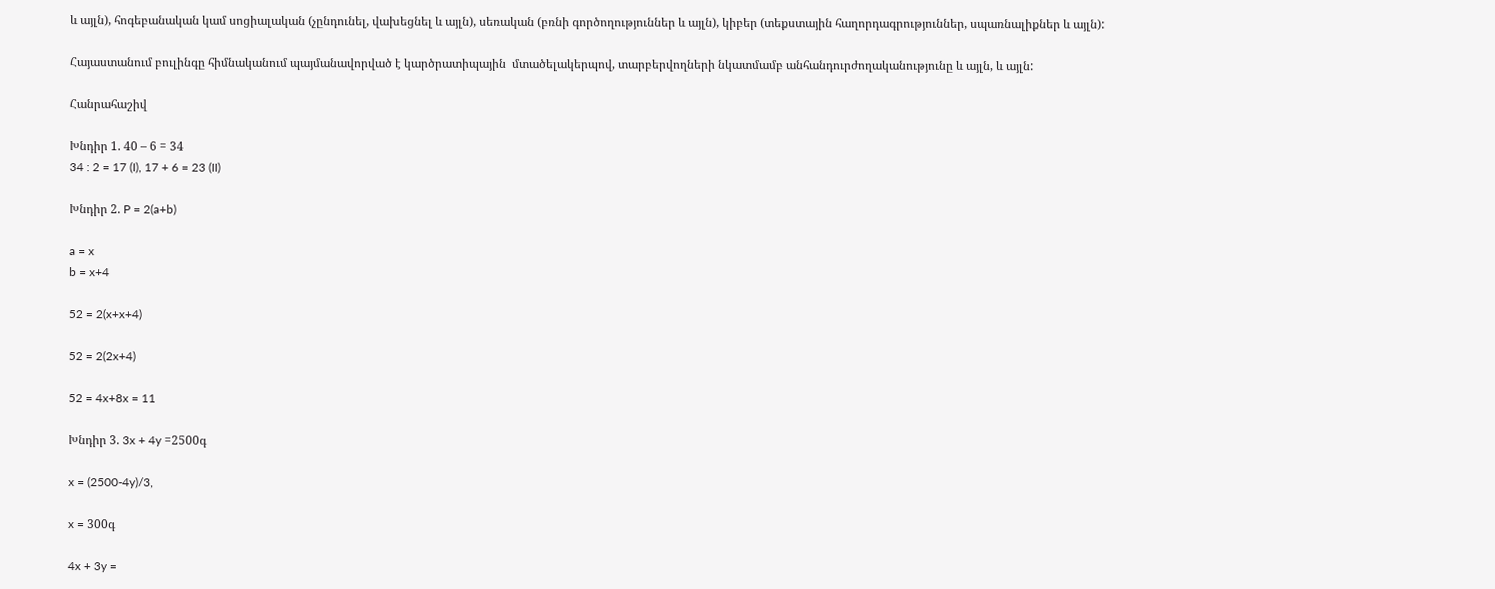և այլն), հոգեբանական կամ սոցիալական (չընդունել, վախեցնել և այլն), սեռական (բռնի գործողություններ և այլն), կիբեր (տեքստային հաղորդագրություններ, սպառնալիքներ և այլն):

Հայաստանում բուլինգը հիմնականում պայմանավորված է կարծրատիպային  մտածելակերպով, տարբերվողների նկատմամբ անհանդուրժողականությունը և այլն, և այլն:

Հանրահաշիվ

Խնդիր 1. 40 – 6 = 34
34 : 2 = 17 (I), 17 + 6 = 23 (II)

Խնդիր 2. P = 2(a+b)

a = x
b = x+4

52 = 2(x+x+4)

52 = 2(2x+4)

52 = 4x+8x = 11

Խնդիր 3. 3x + 4y =2500գ

x = (2500-4y)/3,

x = 300գ

4x + 3y =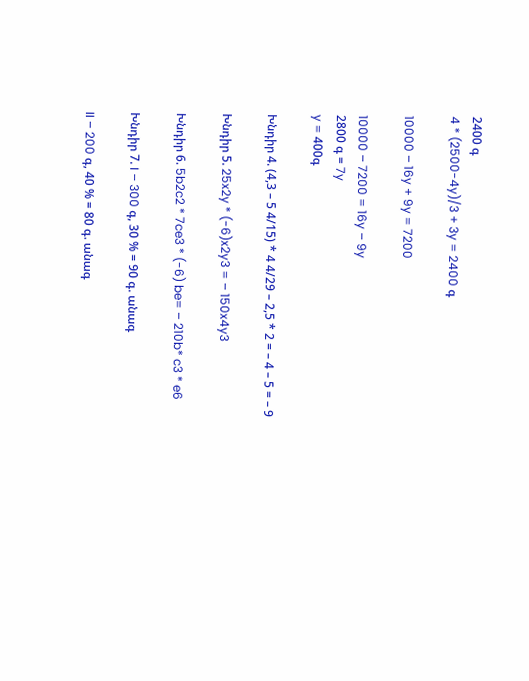2400 գ
4 * (2500-4y)/3 + 3y = 2400 գ

10000 – 16y + 9y = 7200

10000 – 7200 = 16y – 9y
2800 գ = 7y
y = 400գ

Խնդիր 4. (4,3 – 5 4/15) * 4 4/29 – 2,5 * 2 = – 4 – 5 = – 9

Խնդիր 5. 25x2y * (-6)x2y3 = – 150x4y3

Խնդիր 6. 5b2c2 * 7ce3 * (-6) be= – 210b* c3 * e6

Խնդիր 7. I – 300 գ, 30 % = 90 գ. անագ

II – 200 գ, 40 % = 80 գ. անագ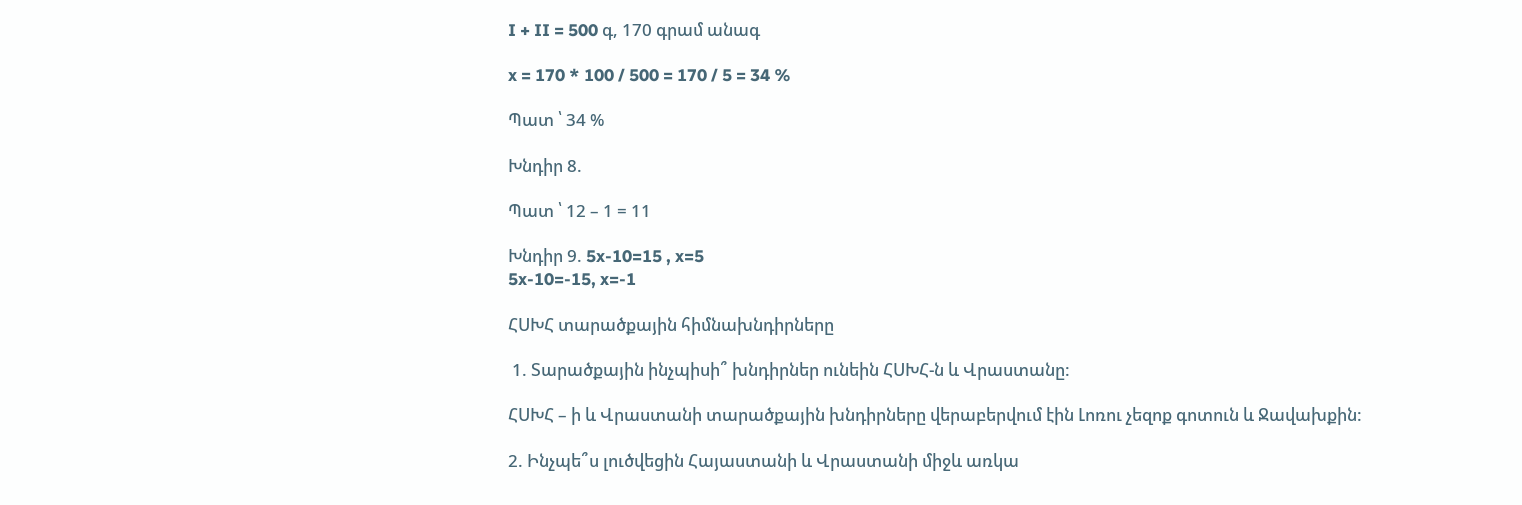I + II = 500 գ, 170 գրամ անագ

x = 170 * 100 / 500 = 170 / 5 = 34 %

Պատ ՝ 34 %

Խնդիր 8.

Պատ ՝ 12 – 1 = 11

Խնդիր 9. 5x-10=15 , x=5
5x-10=-15, x=-1

ՀՍԽՀ տարածքային հիմնախնդիրները

 1. Տարածքային ինչպիսի՞ խնդիրներ ունեին ՀՍԽՀ-ն և Վրաստանը:

ՀՍԽՀ – ի և Վրաստանի տարածքային խնդիրները վերաբերվում էին Լոռու չեզոք գոտուն և Ջավախքին:

2. Ինչպե՞ս լուծվեցին Հայաստանի և Վրաստանի միջև առկա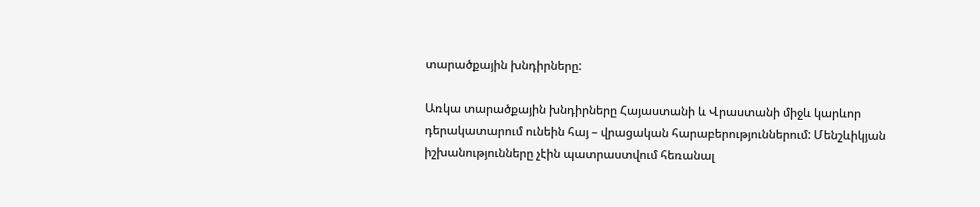տարածքային խնդիրները:

Առկա տարածքային խնդիրները Հայաստանի և Վրաստանի միջև կարևոր դերակատարում ունեին հայ – վրացական հարաբերություններում: Մենշևիկյան իշխանությունները չէին պատրաստվում հեռանալ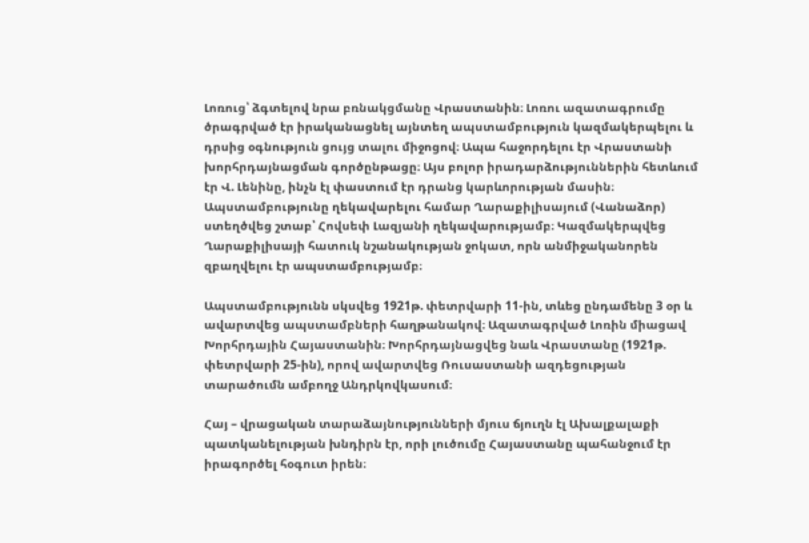Լոռուց՝ ձգտելով նրա բռնակցմանը Վրաստանին։ Լոռու ազատագրումը ծրագրված էր իրականացնել այնտեղ ապստամբություն կազմակերպելու և դրսից օգնություն ցույց տալու միջոցով։ Ապա հաջորդելու էր Վրաստանի խորհրդայնացման գործընթացը։ Այս բոլոր իրադարձություններին հետևում էր Վ. Լենինը, ինչն էլ փաստում էր դրանց կարևորության մասին։ Ապստամբությունը ղեկավարելու համար Ղարաքիլիսայում (Վանաձոր) ստեղծվեց շտաբ՝ Հովսեփ Լազյանի ղեկավարությամբ։ Կազմակերպվեց Ղարաքիլիսայի հատուկ նշանակության ջոկատ, որն անմիջականորեն զբաղվելու էր ապստամբությամբ։

Ապստամբությունն սկսվեց 1921թ. փետրվարի 11-ին, տևեց ընդամենը 3 օր և ավարտվեց ապստամբների հաղթանակով։ Ազատագրված Լոռին միացավ Խորհրդային Հայաստանին։ Խորհրդայնացվեց նաև Վրաստանը (1921թ. փետրվարի 25-ին), որով ավարտվեց Ռուսաստանի ազդեցության տարածումն ամբողջ Անդրկովկասում։

Հայ – վրացական տարաձայնությունների մյուս ճյուղն էլ Ախալքալաքի պատկանելության խնդիրն էր, որի լուծումը Հայաստանը պահանջում էր իրագործել հօգուտ իրեն։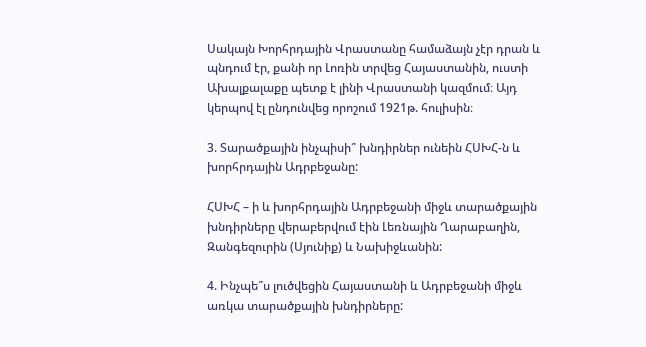Սակայն Խորհրդային Վրաստանը համաձայն չէր դրան և պնդում էր, քանի որ Լոռին տրվեց Հայաստանին, ուստի Ախալքալաքը պետք է լինի Վրաստանի կազմում։ Այդ կերպով էլ ընդունվեց որոշում 1921թ. հուլիսին։

3. Տարածքային ինչպիսի՞ խնդիրներ ունեին ՀՍԽՀ-ն և խորհրդային Ադրբեջանը:

ՀՍԽՀ – ի և խորհրդային Ադրբեջանի միջև տարածքային խնդիրները վերաբերվում էին Լեռնային Ղարաբաղին, Զանգեզուրին (Սյունիք) և Նախիջևանին:

4. Ինչպե՞ս լուծվեցին Հայաստանի և Ադրբեջանի միջև առկա տարածքային խնդիրները: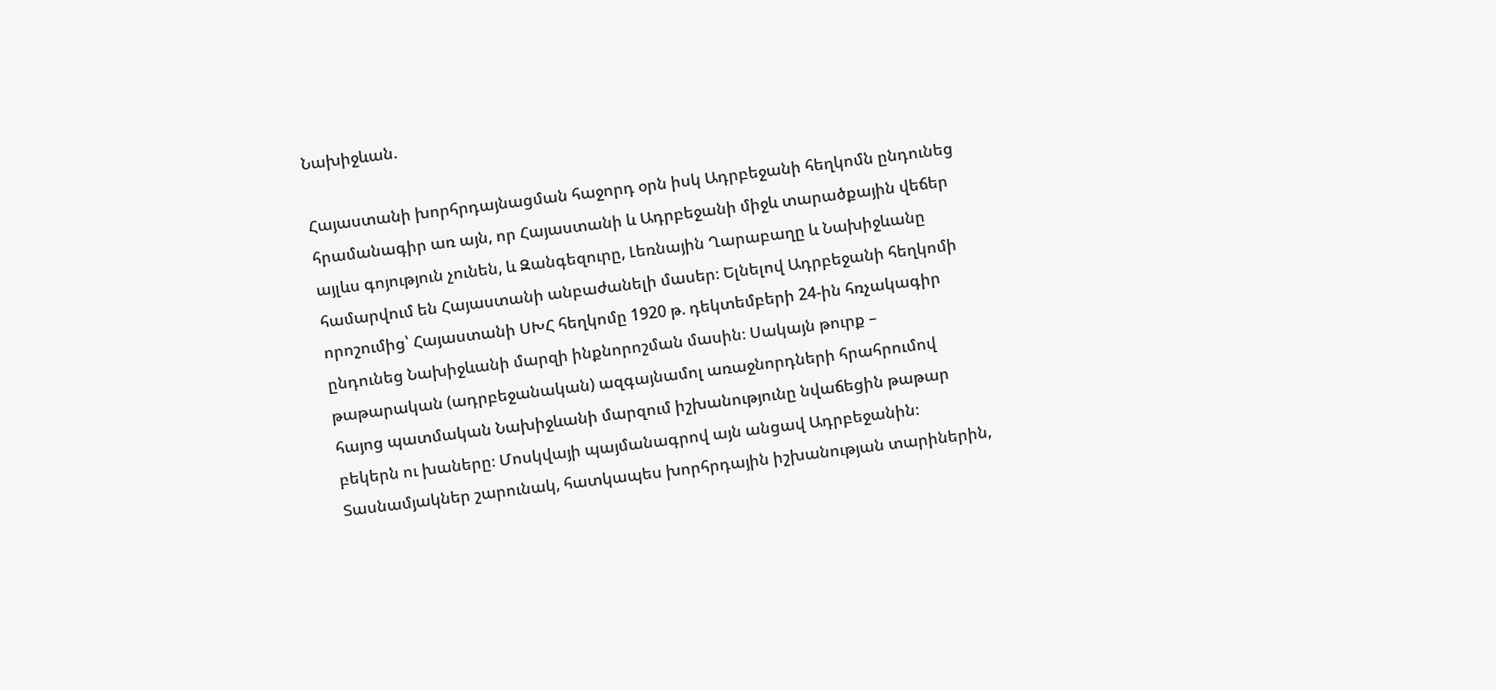Նախիջևան.

Հայաստանի խորհրդայնացման հաջորդ օրն իսկ Ադրբեջանի հեղկոմն ընդունեց հրամանագիր առ այն, որ Հայաստանի և Ադրբեջանի միջև տարածքային վեճեր այլևս գոյություն չունեն, և Զանգեզուրը, Լեռնային Ղարաբաղը և Նախիջևանը համարվում են Հայաստանի անբաժանելի մասեր։ Ելնելով Ադրբեջանի հեղկոմի որոշումից՝ Հայաստանի ՍԽՀ հեղկոմը 1920 թ. դեկտեմբերի 24-ին հռչակագիր ընդունեց Նախիջևանի մարզի ինքնորոշման մասին։ Սակայն թուրք – թաթարական (ադրբեջանական) ազգայնամոլ առաջնորդների հրահրումով հայոց պատմական Նախիջևանի մարզում իշխանությունը նվաճեցին թաթար բեկերն ու խաները։ Մոսկվայի պայմանագրով այն անցավ Ադրբեջանին։ Տասնամյակներ շարունակ, հատկապես խորհրդային իշխանության տարիներին,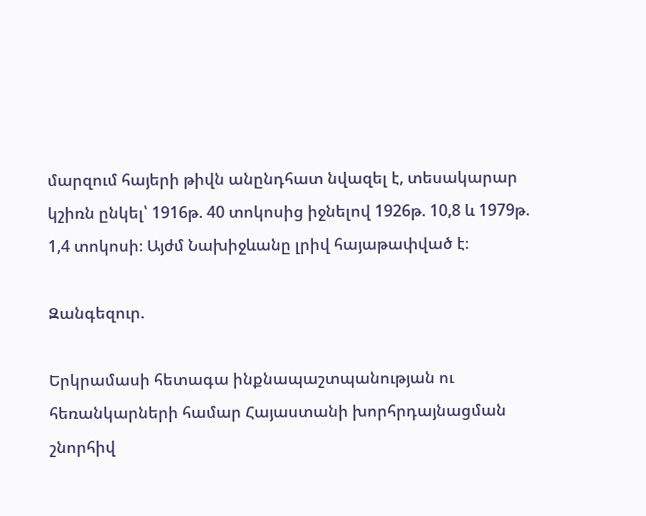մարզում հայերի թիվն անընդհատ նվազել է, տեսակարար կշիռն ընկել՝ 1916թ. 40 տոկոսից իջնելով 1926թ. 10,8 և 1979թ. 1,4 տոկոսի։ Այժմ Նախիջևանը լրիվ հայաթափված է։

Զանգեզուր.

Երկրամասի հետագա ինքնապաշտպանության ու հեռանկարների համար Հայաստանի խորհրդայնացման շնորհիվ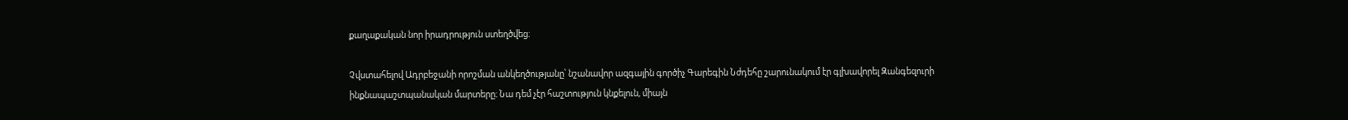քաղաքական նոր իրադրություն ստեղծվեց։

Չվստահելով Ադրբեջանի որոշման անկեղծությանը՝ նշանավոր ազգային գործիչ Գարեգին Նժդեհը շարունակում էր գլխավորել Զանգեզուրի ինքնապաշտպանական մարտերը։ Նա դեմ չէր հաշտություն կնքելուն, միայն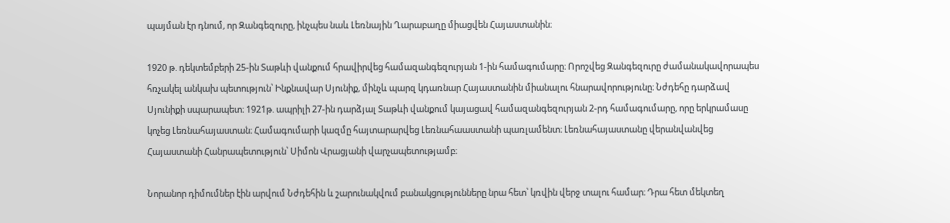պայման էր դնում, որ Զանգեզուրը, ինչպես նաև Լեռնային Ղարաբաղը միացվեն Հայաստանին։

1920 թ. դեկտեմբերի 25-ին Տաթևի վանքում հրավիրվեց համազանգեզուրյան 1-ին համագումարը։ Որոշվեց Զանգեզուրը ժամանակավորապես հռչակել անկախ պետություն՝ Ինքնավար Սյունիք, մինչև պարզ կդառնար Հայաստանին միանալու հնարավորությունը։ Նժդեհը դարձավ Սյունիքի սպարապետ։ 1921թ. ապրիլի 27-ին դարձյալ Տաթևի վանքում կայացավ համազանգեզուրյան 2-րդ համագումարը, որը երկրամասը կոչեց Լեռնահայաստան։ Համագումարի կազմը հայտարարվեց Լեռնահաաստանի պառլամենտ։ Լեռնահայաստանը վերանվանվեց Հայաստանի Հանրապետություն՝ Սիմոն Վրացյանի վարչապետությամբ։

Նորանոր դիմումներ էին արվում Նժդեհին և շարունակվում բանակցությունները նրա հետ՝ կռվին վերջ տալու համար։ Դրա հետ մեկտեղ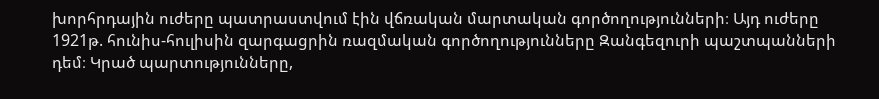խորհրդային ուժերը պատրաստվում էին վճռական մարտական գործողությունների։ Այդ ուժերը 1921թ. հունիս-հուլիսին զարգացրին ռազմական գործողությունները Զանգեզուրի պաշտպանների դեմ։ Կրած պարտությունները,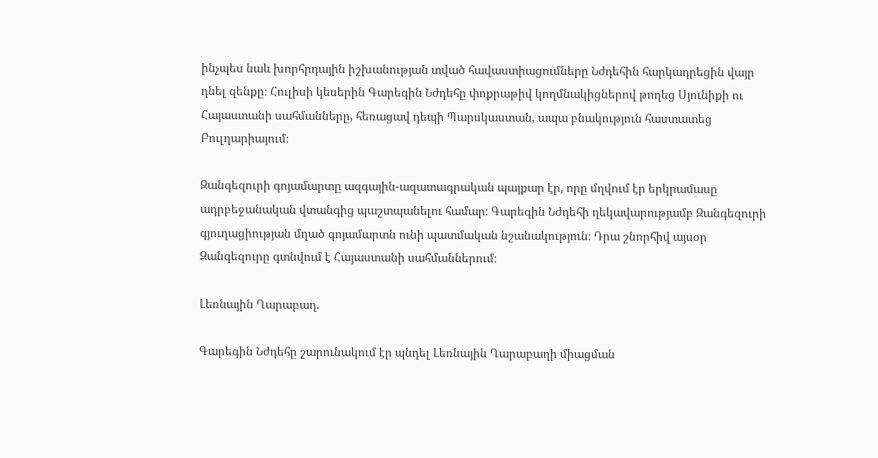ինչպես նաև խորհրդային իշխանության տված հավաստիացումները Նժդեհին հարկադրեցին վայր դնել զենքը։ Հուլիսի կեսերին Գարեգին Նժդեհը փոքրաթիվ կողմնակիցներով թողեց Սյունիքի ու Հայաստանի սահմանները, հեռացավ դեպի Պարսկաստան, ապա բնակություն հաստատեց Բուլղարիայում։

Զանգեզուրի գոյամարտը ազգային-ազատագրական պայքար էր, որը մղվում էր երկրամասը ադրբեջանական վտանգից պաշտպանելու համար։ Գարեգին Նժդեհի ղեկավարությամբ Զանգեզուրի գյուղացիության մղած գոյամարտն ունի պատմական նշանակություն։ Դրա շնորհիվ այսօր Զանգեզուրը գտնվում է Հայաստանի սահմաններում։

Լեռնային Ղարաբաղ.

Գարեգին Նժդեհը շարունակում էր պնդել Լեռնային Ղարաբաղի միացման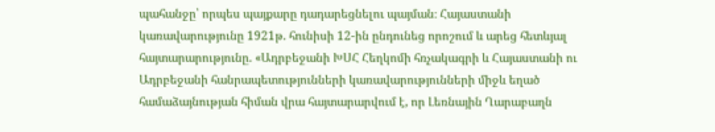պահանջը՝ որպես պայքարը դադարեցնելու պայման։ Հայաստանի կառավարությունը 1921թ. հունիսի 12-ին ընդունեց որոշում և արեց հետևյալ հայտարարությունը. «Ադրբեջանի ԽՍՀ Հեղկոմի հռչակագրի և Հայաստանի ու Ադրբեջանի հանրապետությունների կառավարությունների միջև եղած համաձայնության հիման վրա հայտարարվում է, որ Լեռնային Ղարաբաղն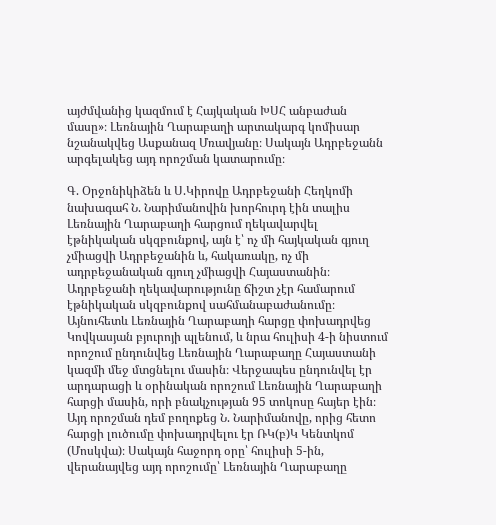այժմվանից կազմում է Հայկական ԽՍՀ անբաժան մասը»։ Լեռնային Ղարաբաղի արտակարգ կոմիսար նշանակվեց Ասքանազ Մռավյանը։ Սակայն Ադրբեջանն արգելակեց այդ որոշման կատարումը։

Գ. Օրջոնիկիձեն և Ս.Կիրովը Ադրբեջանի Հեղկոմի նախագահ Ն. Նարիմանովին խորհուրդ էին տալիս Լեռնային Ղարաբաղի հարցում ղեկավարվել էթնիկական սկզբունքով, այն է՝ ոչ մի հայկական գյուղ չմիացվի Ադրբեջանին և, հակառակը, ոչ մի ադրբեջանական գյուղ չմիացվի Հայաստանին։ Ադրբեջանի ղեկավարությունը ճիշտ չէր համարում էթնիկական սկզբունքով սահմանաբաժանումը։ Այնուհետև Լեռնային Ղարաբաղի հարցը փոխադրվեց Կովկասյան բյուրոյի պլենում, և նրա հուլիսի 4-ի նիստում որոշում ընդունվեց Լեռնային Ղարաբաղը Հայաստանի կազմի մեջ մտցնելու մասին։ Վերջապես ընդունվել էր արդարացի և օրինական որոշում Լեռնային Ղարաբաղի հարցի մասին, որի բնակչության 95 տոկոսը հայեր էին։ Այդ որոշման դեմ բողոքեց Ն. Նարիմանովը, որից հետո հարցի լուծումը փոխադրվելու էր ՌԿ(բ)Կ Կենտկոմ (Մոսկվա)։ Սակայն հաջորդ օրը՝ հուլիսի 5-ին, վերանայվեց այդ որոշումը՝ Լեռնային Ղարաբաղը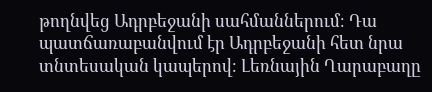թողնվեց Ադրբեջանի սահմաններում։ Դա պատճառաբանվում էր Ադրբեջանի հետ նրա տնտեսական կապերով։ Լեռնային Ղարաբաղը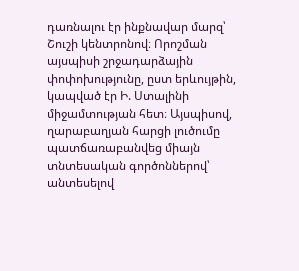դառնալու էր ինքնավար մարզ՝ Շուշի կենտրոնով։ Որոշման այսպիսի շրջադարձային փոփոխությունը, ըստ երևույթին, կապված էր Ի. Ստալինի միջամտության հետ։ Այսպիսով, ղարաբաղյան հարցի լուծումը պատճառաբանվեց միայն տնտեսական գործոններով՝ անտեսելով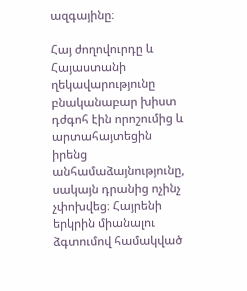ազգայինը։

Հայ ժողովուրդը և Հայաստանի ղեկավարությունը բնականաբար խիստ դժգոհ էին որոշումից և արտահայտեցին իրենց անհամաձայնությունը, սակայն դրանից ոչինչ չփոխվեց։ Հայրենի երկրին միանալու ձգտումով համակված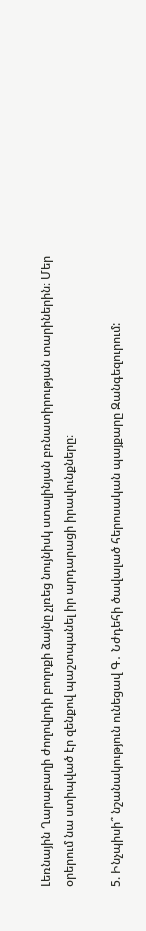Լեռնային Ղարաբաղի ժողովրդի բողոքի ձայնը չլռեց նույնիսկ ստալինյան բռնատիրության տարիներին։ Մեր օրերում նա ստիպված էր զենքով պաշտպանել իր արդարացի իրավունքները։

5. Ինչպիսի՞ նշանակություն ունեցավ Գ․ Նժդեհի ծավալած հերոսական պայքարը Զանգեզուրում: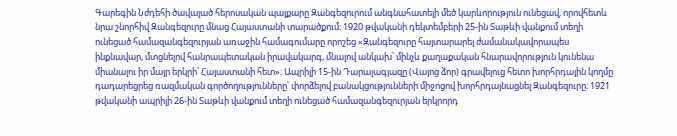Գարեգին Նժդեհի ծավալած հերոսական պայքարը Զանգեզուրում անգնահատելի մեծ կարևորություն ունեցավ, որովհետև նրա շնորհիվ Զանգեզուրը մնաց Հայաստանի տարածքում։ 1920 թվականի դեկտեմբերի 25-ին Տաթևի վանքում տեղի ունեցած համազանգեզուրյան առաջին համագումարը որոշեց «Զանգեզուրը հայտարարել ժամանակավորապես ինքնավար, մտցնելով հանրապետական իրավակարգ, մնալով անկախ՝ մինչև քաղաքական հնարավորություն կունենա միանալու իր մայր երկրի՝ Հայաստանի հետ»: Ապրիլի 15-ին Դարալագյազը (Վայոց ձոր) գրավելուց հետո խորհրդային կողմը դադարեցրեց ռազմական գործողությունները՝ փորձելով բանակցությունների միջոցով խորհրդայնացնել Զանգեզուրը։ 1921 թվականի ապրիլի 26-ին Տաթևի վանքում տեղի ունեցած համազանգեզուրյան երկրորդ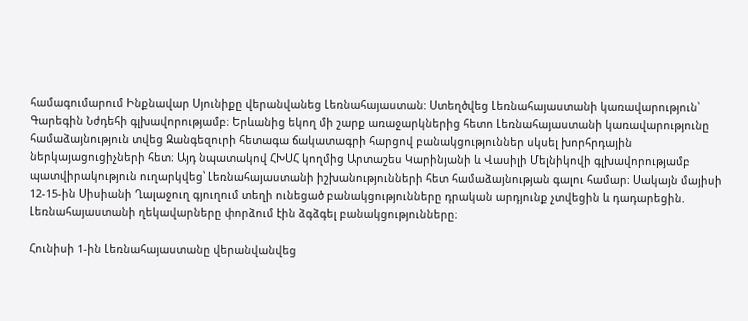համագումարում Ինքնավար Սյունիքը վերանվանեց Լեռնահայաստան: Ստեղծվեց Լեռնահայաստանի կառավարություն՝ Գարեգին Նժդեհի գլխավորությամբ։ Երևանից եկող մի շարք առաջարկներից հետո Լեռնահայաստանի կառավարությունը համաձայնություն տվեց Զանգեզուրի հետագա ճակատագրի հարցով բանակցություններ սկսել խորհրդային ներկայացուցիչների հետ։ Այդ նպատակով ՀԽՍՀ կողմից Արտաշես Կարինյանի և Վասիլի Մելնիկովի գլխավորությամբ պատվիրակություն ուղարկվեց՝ Լեռնահայաստանի իշխանությունների հետ համաձայնության գալու համար։ Սակայն մայիսի 12-15-ին Սիսիանի Ղալաջուղ գյուղում տեղի ունեցած բանակցությունները դրական արդյունք չտվեցին և դադարեցին. Լեռնահայաստանի ղեկավարները փորձում էին ձգձգել բանակցությունները։

Հունիսի 1-ին Լեռնահայաստանը վերանվանվեց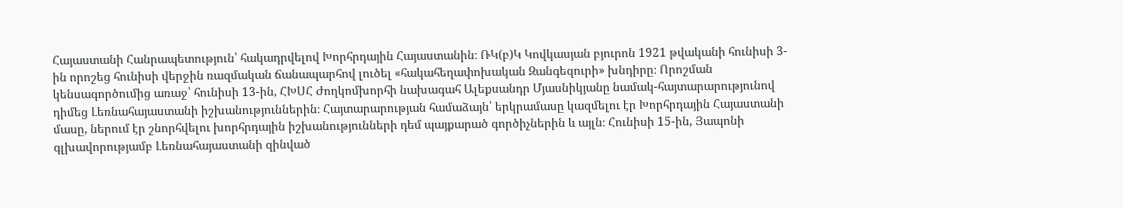Հայաստանի Հանրապետություն՝ հակադրվելով Խորհրդային Հայաստանին։ ՌԿ(բ)Կ Կովկասյան բյուրոն 1921 թվականի հունիսի 3-ին որոշեց հունիսի վերջին ռազմական ճանապարհով լուծել «հակահեղափոխական Զանգեզուրի» խնդիրը։ Որոշման կենսագործումից առաջ՝ հունիսի 13-ին, ՀԽՍՀ Ժողկոմխորհի նախագահ Ալեքսանդր Մյասնիկյանը նամակ-հայտարարությունով դիմեց Լեռնահայաստանի իշխանություններին։ Հայտարարության համաձայն՝ երկրամասը կազմելու էր Խորհրդային Հայաստանի մասը, ներում էր շնորհվելու խորհրդային իշխանությունների դեմ պայքարած գործիչներին և այլն։ Հունիսի 15-ին, Յապոնի գլխավորությամբ Լեռնահայաստանի զինված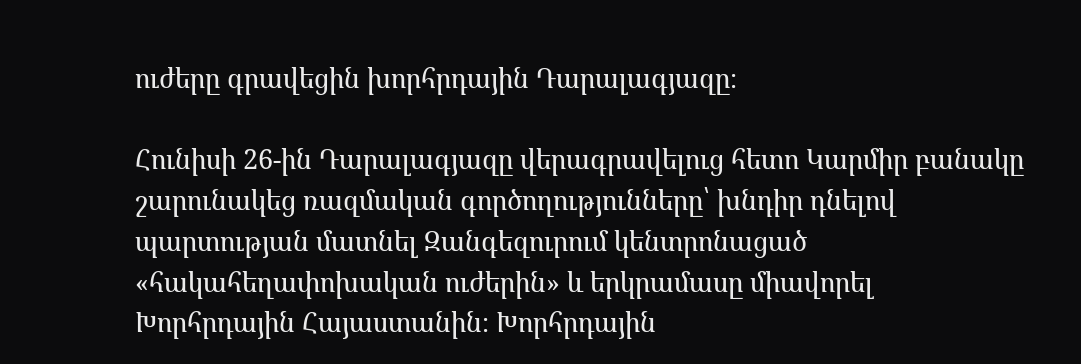ուժերը գրավեցին խորհրդային Դարալագյազը։

Հունիսի 26-ին Դարալագյազը վերագրավելուց հետո Կարմիր բանակը շարունակեց ռազմական գործողությունները՝ խնդիր դնելով պարտության մատնել Զանգեզուրում կենտրոնացած «հակահեղափոխական ուժերին» և երկրամասը միավորել Խորհրդային Հայաստանին։ Խորհրդային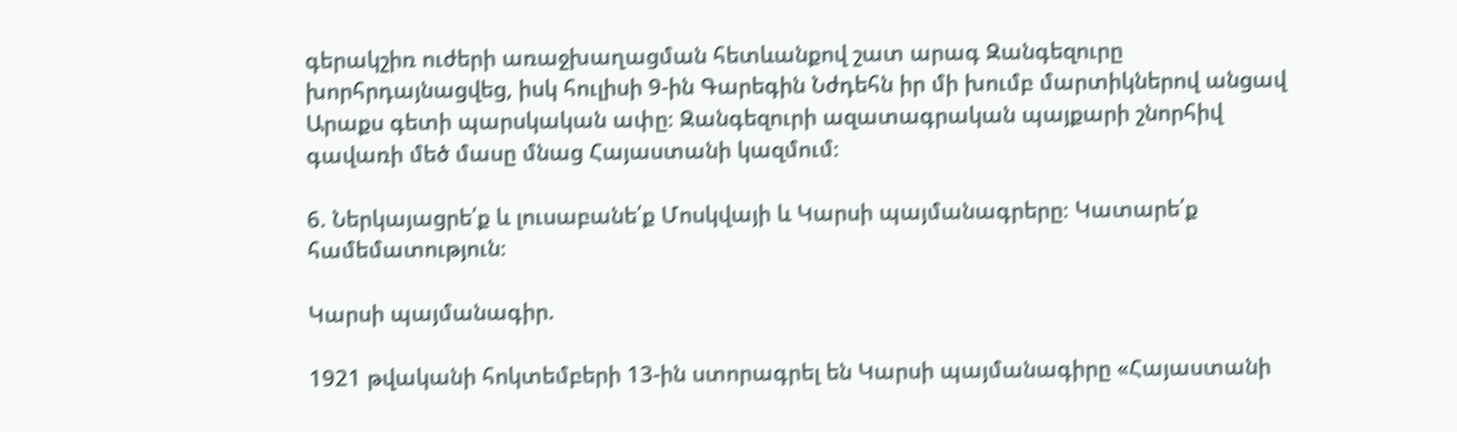գերակշիռ ուժերի առաջխաղացման հետևանքով շատ արագ Զանգեզուրը խորհրդայնացվեց, իսկ հուլիսի 9-ին Գարեգին Նժդեհն իր մի խումբ մարտիկներով անցավ Արաքս գետի պարսկական ափը։ Զանգեզուրի ազատագրական պայքարի շնորհիվ գավառի մեծ մասը մնաց Հայաստանի կազմում։

6. Ներկայացրե՛ք և լուսաբանե՛ք Մոսկվայի և Կարսի պայմանագրերը։ Կատարե՛ք համեմատություն։

Կարսի պայմանագիր.

1921 թվականի հոկտեմբերի 13-ին ստորագրել են Կարսի պայմանագիրը «Հայաստանի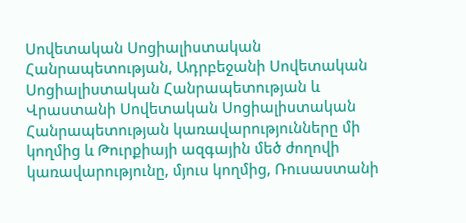Սովետական Սոցիալիստական Հանրապետության, Ադրբեջանի Սովետական Սոցիալիստական Հանրապետության և Վրաստանի Սովետական Սոցիալիստական Հանրապետության կառավարությունները մի կողմից և Թուրքիայի ազգային մեծ ժողովի կառավարությունը, մյուս կողմից, Ռուսաստանի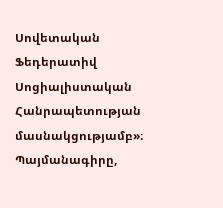Սովետական Ֆեդերատիվ Սոցիալիստական Հանրապետության մասնակցությամբ»։ Պայմանագիրը,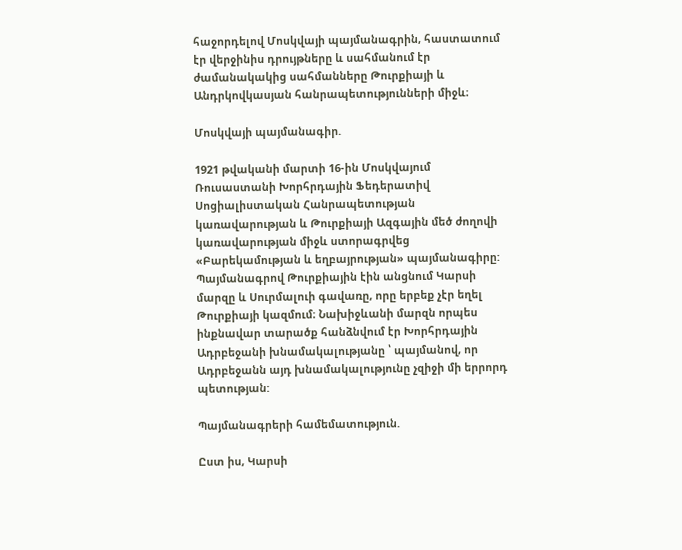հաջորդելով Մոսկվայի պայմանագրին, հաստատում էր վերջինիս դրույթները և սահմանում էր ժամանակակից սահմանները Թուրքիայի և Անդրկովկասյան հանրապետությունների միջև։

Մոսկվայի պայմանագիր.

1921 թվականի մարտի 16-ին Մոսկվայում Ռուսաստանի Խորհրդային Ֆեդերատիվ Սոցիալիստական Հանրապետության կառավարության և Թուրքիայի Ազգային մեծ ժողովի կառավարության միջև ստորագրվեց «Բարեկամության և եղբայրության» պայմանագիրը: Պայմանագրով Թուրքիային էին անցնում Կարսի մարզը և Սուրմալուի գավառը, որը երբեք չէր եղել Թուրքիայի կազմում։ Նախիջևանի մարզն որպես ինքնավար տարածք հանձնվում էր Խորհրդային Ադրբեջանի խնամակալությանը ՝ պայմանով, որ Ադրբեջանն այդ խնամակալությունը չզիջի մի երրորդ պետության:

Պայմանագրերի համեմատություն.

Ըստ իս, Կարսի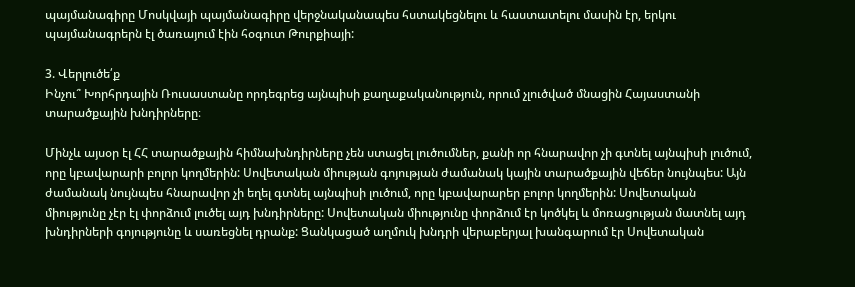պայմանագիրը Մոսկվայի պայմանագիրը վերջնականապես հստակեցնելու և հաստատելու մասին էր, երկու պայմանագրերն էլ ծառայում էին հօգուտ Թուրքիայի:

3. Վերլուծե՛ք
Ինչու՞ Խորհրդային Ռուսաստանը որդեգրեց այնպիսի քաղաքականություն, որում չլուծված մնացին Հայաստանի տարածքային խնդիրները։

Մինչև այսօր էլ ՀՀ տարածքային հիմնախնդիրները չեն ստացել լուծումներ, քանի որ հնարավոր չի գտնել այնպիսի լուծում, որը կբավարարի բոլոր կողմերին: Սովետական միության գոյության ժամանակ կային տարածքային վեճեր նույնպես: Այն ժամանակ նույնպես հնարավոր չի եղել գտնել այնպիսի լուծում, որը կբավարարեր բոլոր կողմերին: Սովետական միությունը չէր էլ փորձում լուծել այդ խնդիրները: Սովետական միությունը փորձում էր կոծկել և մոռացության մատնել այդ խնդիրների գոյությունը և սառեցնել դրանք: Ցանկացած աղմուկ խնդրի վերաբերյալ խանգարում էր Սովետական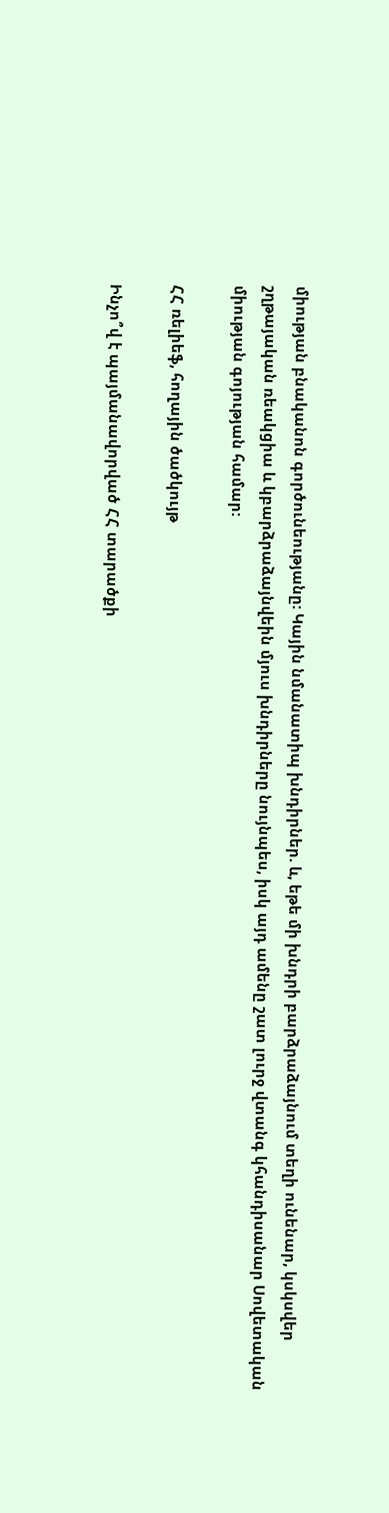միության բնականոն գործունեությանը: Կային նմանատիպ խնդիրներ. և, եթե մի խնդրի բարձրաձայնում տեղի ունենար, կսկսվեր շղթայական ռեակցիա և կբարձրաձայնվեին մյուս խնդիրները նույնպես, իսկ այդ ամենը շատ լուրջ վտանգ կհանդիսանար Սովետական միության գոյության համար:

ՀՀ ռելիեֆ, հողային ծածկույթ

Ինչո՞վ է պայմանավորված ՀՀ տարածքի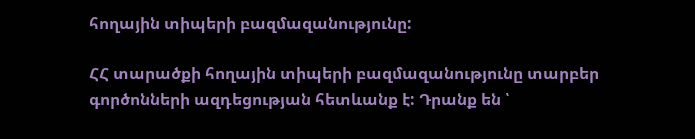հողային տիպերի բազմազանությունը:

ՀՀ տարածքի հողային տիպերի բազմազանությունը տարբեր գործոնների ազդեցության հետևանք է: Դրանք են ՝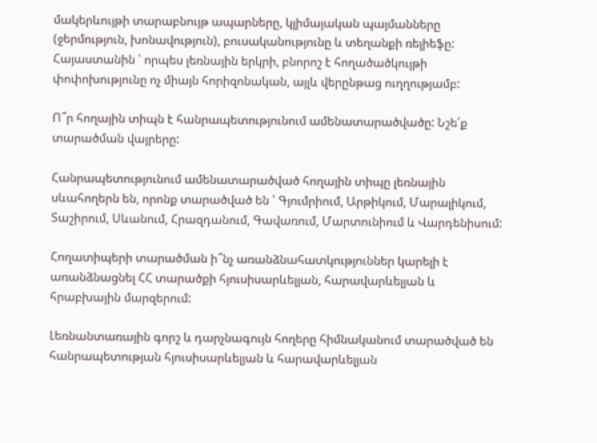մակերևույթի տարաբնույթ ապարները, կլիմայական պայմանները (ջերմություն, խոնավություն), բուսականությունը և տեղանքի ռելիեֆը: Հայաստանին ՝ որպես լեռնային երկրի, բնորոշ է հողածածկույթի փոփոխությունը ոչ միայն հորիզոնական, այլև վերընթաց ուղղությամբ:

Ո՞ր հողային տիպն է հանրապետությունում ամենատարածվածը: Նշե՛ք տարածման վայրերը:

Հանրապետությունում ամենատարածված հողային տիպը լեռնային սևահողերն են, որոնք տարածված են ՝ Գյումրիում, Արթիկում, Մարալիկում, Տաշիրում, Սևանում, Հրազդանում, Գավառում, Մարտունիում և Վարդենիսում:

Հողատիպերի տարածման ի՞նչ առանձնահատկություններ կարելի է առանձնացնել ՀՀ տարածքի հյուսիսարևելյան, հարավարևելյան և հրաբխային մարզերում:

Լեռնանտառային գորշ և դարչնագույն հողերը հիմնականում տարածված են հանրապետության հյուսիսարևելյան և հարավարևելյան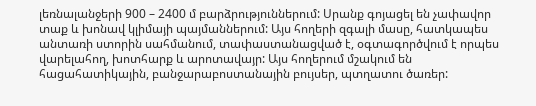լեռնալանջերի 900 – 2400 մ բարձրություններում: Սրանք գոյացել են չափավոր տաք և խոնավ կլիմայի պայմաններում: Այս հողերի զգալի մասը, հատկապես անտառի ստորին սահմանում, տափաստանացված է, օգտագործվում է որպես վարելահող, խոտհարք և արոտավայր: Այս հողերում մշակում են հացահատիկային, բանջարաբոստանային բույսեր, պտղատու ծառեր: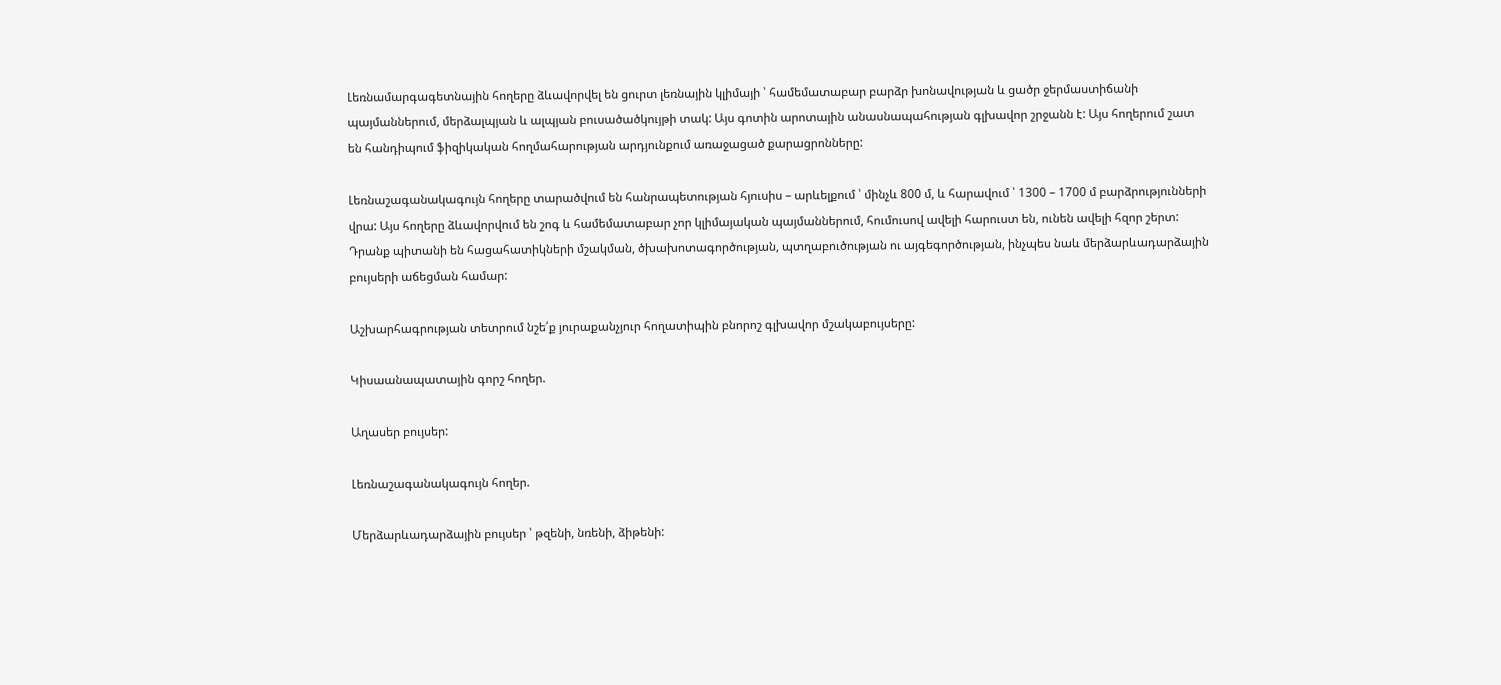Լեռնամարգագետնային հողերը ձևավորվել են ցուրտ լեռնային կլիմայի ՝ համեմատաբար բարձր խոնավության և ցածր ջերմաստիճանի պայմաններում, մերձալպյան և ալպյան բուսածածկույթի տակ: Այս գոտին արոտային անասնապահության գլխավոր շրջանն է: Այս հողերում շատ են հանդիպում ֆիզիկական հողմահարության արդյունքում առաջացած քարացրոնները:

Լեռնաշագանակագույն հողերը տարածվում են հանրապետության հյուսիս – արևելքում ՝ մինչև 800 մ, և հարավում ՝ 1300 – 1700 մ բարձրությունների վրա: Այս հողերը ձևավորվում են շոգ և համեմատաբար չոր կլիմայական պայմաններում, հումուսով ավելի հարուստ են, ունեն ավելի հզոր շերտ: Դրանք պիտանի են հացահատիկների մշակման, ծխախոտագործության, պտղաբուծության ու այգեգործության, ինչպես նաև մերձարևադարձային բույսերի աճեցման համար:

Աշխարհագրության տետրում նշե՛ք յուրաքանչյուր հողատիպին բնորոշ գլխավոր մշակաբույսերը:

Կիսաանապատային գորշ հողեր.

Աղասեր բույսեր:

Լեռնաշագանակագույն հողեր.

Մերձարևադարձային բույսեր ՝ թզենի, նռենի, ձիթենի: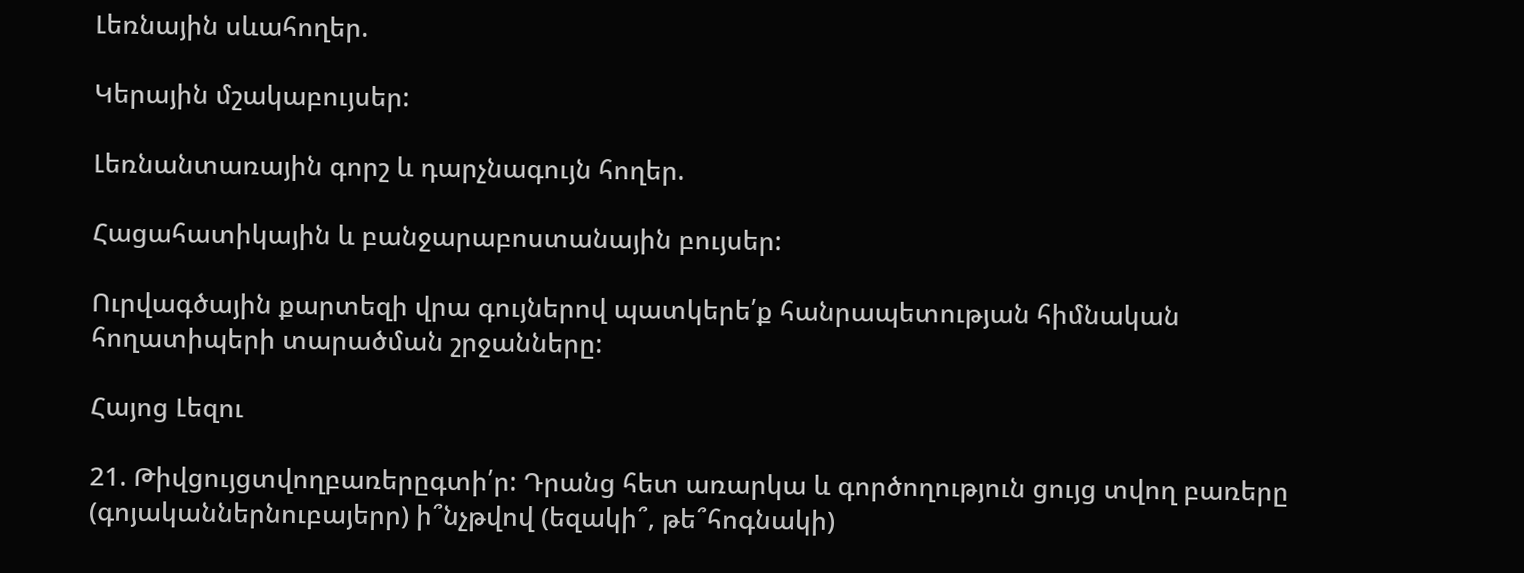Լեռնային սևահողեր.

Կերային մշակաբույսեր:

Լեռնանտառային գորշ և դարչնագույն հողեր.

Հացահատիկային և բանջարաբոստանային բույսեր:

Ուրվագծային քարտեզի վրա գույներով պատկերե՛ք հանրապետության հիմնական հողատիպերի տարածման շրջանները:

Հայոց Լեզու

21. Թիվցույցտվողբառերըգտի՛ր: Դրանց հետ առարկա և գործողություն ցույց տվող բառերը (գոյականներնուբայերր) ի՞նչթվով (եզակի՞, թե՞հոգնակի)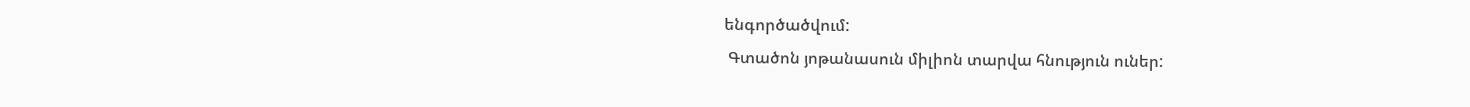ենգործածվում:
 Գտածոն յոթանասուն միլիոն տարվա հնություն ուներ: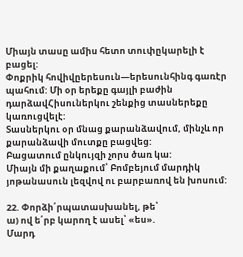Միայն տասը ամիս հետո տուփըկարելի է բացել:
Փոքրիկ հովիվըերեսուն—երեսունհինգ գառէր պահում: Մի օր երեքը գայլի բաժին դարձավՀիսուներկու շենքից տասներեքը կառուցվելէ:
Տասներկու օր մնաց քարանձավում, մինչև որ քարանձավի մուտքը բացվեց:
Բացատում ընկույզի չորս ծառ կա:
Միայն մի քաղաքում՝ Բոմբեյում մարդիկ յոթանասուն լեզվով ու բարբառով են խոսում:

22. Փորձի՛րպատասխանել, թե՝
ա) ով ե՛րբ կարող է ասել՝ «ես».
Մարդ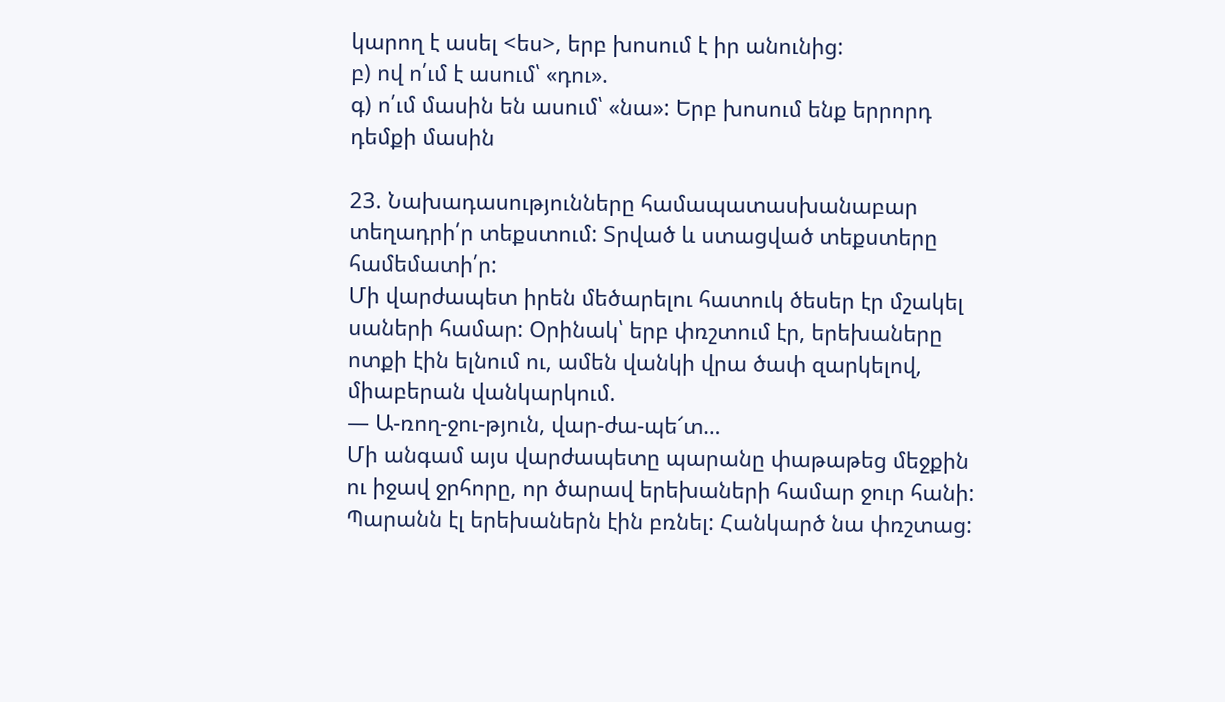կարող է ասել <ես>, երբ խոսում է իր անունից:
բ) ով ո՛ւմ է ասում՝ «դու».
գ) ո՛ւմ մասին են ասում՝ «նա»: Երբ խոսում ենք երրորդ դեմքի մասին

23. Նախադասությունները համապատասխանաբար տեղադրի՛ր տեքստում: Տրված և ստացված տեքստերը համեմատի՛ր:
Մի վարժապետ իրեն մեծարելու հատուկ ծեսեր էր մշակել սաների համար: Օրինակ՝ երբ փռշտում էր, երեխաները ոտքի էին ելնում ու, ամեն վանկի վրա ծափ զարկելով, միաբերան վանկարկում.
— Ա-ռող-ջու-թյուն, վար-ժա-պե՜տ…
Մի անգամ այս վարժապետը պարանը փաթաթեց մեջքին ու իջավ ջրհորը, որ ծարավ երեխաների համար ջուր հանի: Պարանն էլ երեխաներն էին բռնել: Հանկարծ նա փռշտաց: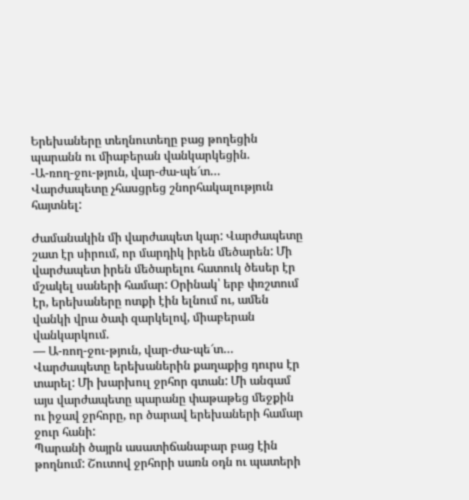Երեխաները տեղնուտեղը բաց թողեցին պարանն ու միաբերան վանկարկեցին.
-Ա-ռող-ջու-թյուն, վար-ժա-պե՜տ…
Վարժապետը չհասցրեց շնորհակալություն հայտնել:

Ժամանակին մի վարժապետ կար: Վարժապետը շատ էր սիրում, որ մարդիկ իրեն մեծարեն: Մի վարժապետ իրեն մեծարելու հատուկ ծեսեր էր մշակել սաների համար: Օրինակ՝ երբ փռշտում էր, երեխաները ոտքի էին ելնում ու, ամեն վանկի վրա ծափ զարկելով, միաբերան վանկարկում.
— Ա-ռող-ջու-թյուն, վար-ժա-պե՜տ…
Վարժապետը երեխաներին քաղաքից դուրս էր տարել: Մի խարխուլ ջրհոր գտան: Մի անգամ այս վարժապետը պարանը փաթաթեց մեջքին ու իջավ ջրհորը, որ ծարավ երեխաների համար ջուր հանի:
Պարանի ծայրն ասատիճանաբար բաց էին թողնում: Շուտով ջրհորի սառն օդն ու պատերի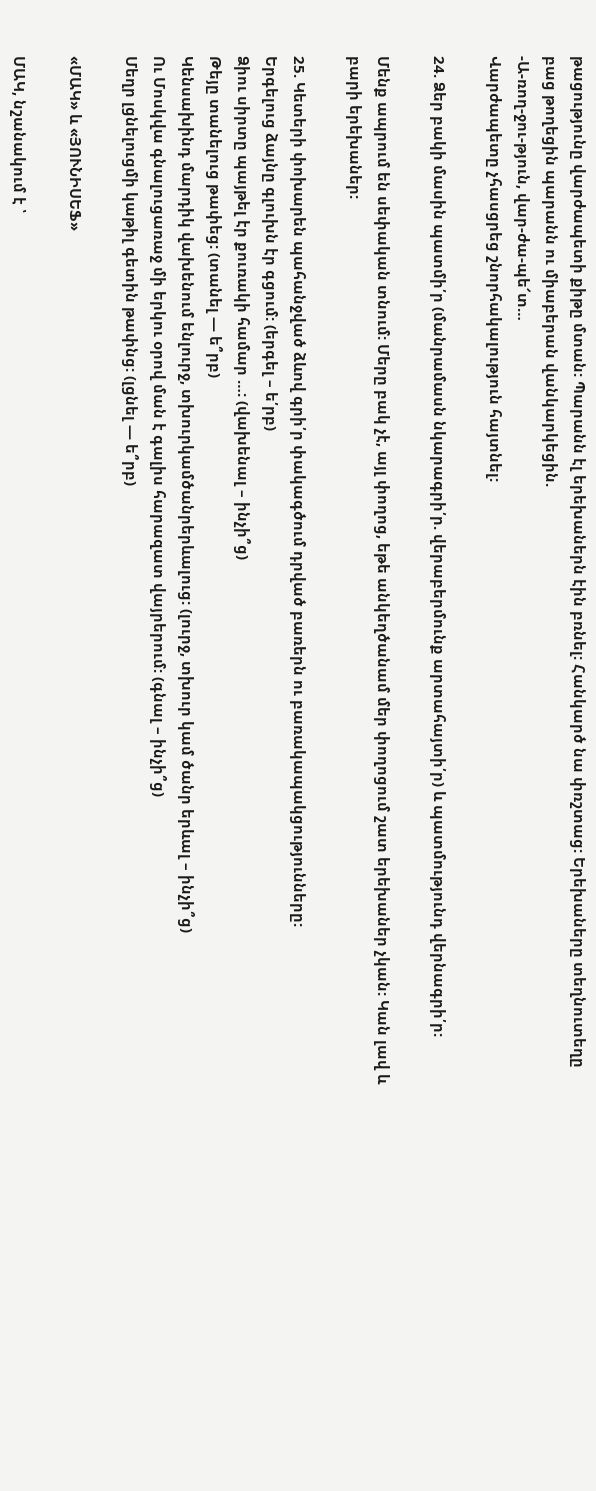թացությունը վարժապետի քիթը մտան: Պարանն էլ երեխաներն էին բռնել: Հանկարծ նա փռշտաց: Երեխաները տեղնուտեղը բաց թողեցին պարանն ու միաբերան վանկարկեցին.
-Ա-ռող-ջու-թյուն, վար-ժա-պե՜տ…
Վարժապետը չհասցրեց շնորհակալություն հայտնել:

24. Ձեր բակի մասին պատմի՛ր (մանրամասն նկարագրի՛ր. վերաբերմունք արտահայտի՛ր) և պատմությունդ վերնագրի՛ր:

Մենք ապրում են սեփական տնում: Մերը բակ չէ, այլ փողոց, եթե անկեղծանամ մեր փողոցում շատ երեխաներ չկան: Կան լավ և բարի երեխաներ:

25. Կետերի փոխարեն պահանջված ձևով գրի՛ր փակագծում դրված բառերն ու բառակապակցությունները:
Երգելուց ձայնը գլուխն էր գցում: (երգել – ե՛րբ)
Ձիու սիրտը պայթել էր քուռակի համար …: (վախենալ – ինչի՞ց)
Թեյը տանելուց թափեց: (տանել — ե՞րբ)
Կենսախինդ մարդիկ վախենում ենլուրջ, տխուրկամծանրերևալուց: (լուրջ, տխուր կամ ծանր երևալ – ինչի՞ց)
Ու Մոսկվա գնալուցառաջ մի երկու օրով ման է գալիս հարազատ վայրերում: (գնալ – ինչի՞ց)
Մեղր լցնելուցմի կաթիլ գետին թափնց: (լցնել — ե՞րբ)

«ՄԱԿ» և «ՅՈՒՆԻՍԵՖ»

ՄԱԿ, նշանակում է ՝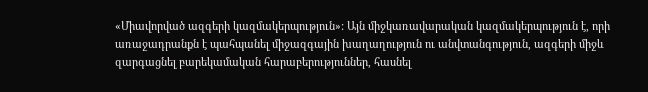«Միավորված ազգերի կազմակերպություն»: Այն միջկառավարական կազմակերպություն է, որի առաջադրանքն է պահպանել միջազգային խաղաղություն ու անվտանգություն, ազգերի միջև զարգացնել բարեկամական հարաբերություններ, հասնել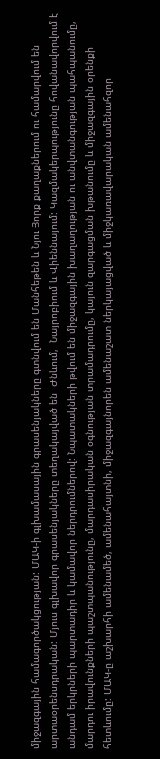միջազգային համագործակցության: ՄԱԿ-ի գլխամասային գրասենյակները գտնվում են Մանհեթեն և Նյու Յորք քաղաքներում ու համարվում են արտաօրենսդրական: Մյուս գլխավոր գրասենյակները տեղակայված են  Ժնևում,  Նայրոբիում և Վիեննայում: Կազմակերպությունը հովանավորվում է անդամ երկրների պարտադիր և կամավոր ներդրումներով: Նպատակների թվում են միջազգային խաղաղության ու անվտանգության պահպանումը, մարդու իրավունքների պաշտպանությունը, մարդասիրական օգնության տրամադրումը, կայուն զարգացման խթանումը և միջազգային օրենքի հետևումը: ՄԱԿ-ը աշխարհի ամենամեծ, ամենահայտնի, միջազգայնորեն ամենաշատ ներկայացված և միջկառավարական ամենահզոր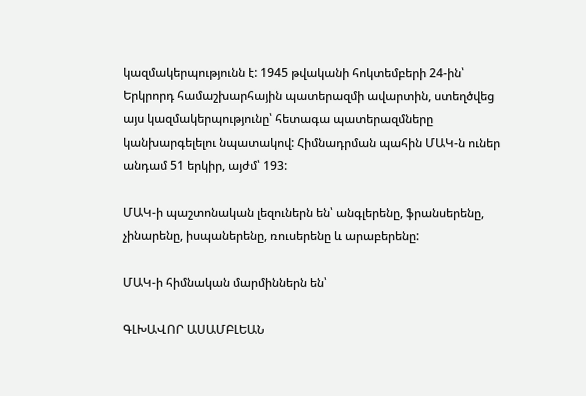կազմակերպությունն է: 1945 թվականի հոկտեմբերի 24-ին՝ Երկրորդ համաշխարհային պատերազմի ավարտին, ստեղծվեց այս կազմակերպությունը՝ հետագա պատերազմները կանխարգելելու նպատակով: Հիմնադրման պահին ՄԱԿ-ն ուներ անդամ 51 երկիր, այժմ՝ 193:

ՄԱԿ-ի պաշտոնական լեզուներն են՝ անգլերենը, ֆրանսերենը, չինարենը, իսպաներենը, ռուսերենը և արաբերենը:

ՄԱԿ-ի հիմնական մարմիններն են՝

ԳԼԽԱՎՈՐ ԱՍԱՄԲԼԵԱՆ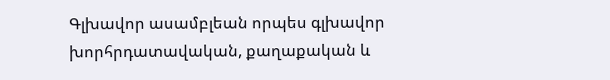Գլխավոր ասամբլեան որպես գլխավոր խորհրդատավական, քաղաքական և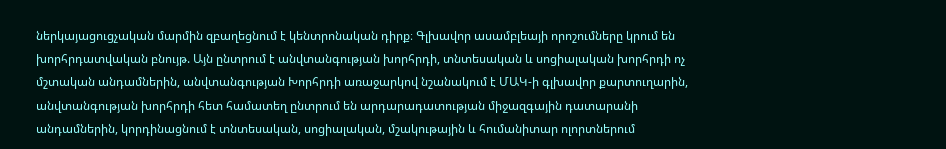ներկայացուցչական մարմին զբաղեցնում է կենտրոնական դիրք։ Գլխավոր ասամբլեայի որոշումները կրում են խորհրդատվական բնույթ. Այն ընտրում է անվտանգության խորհրդի, տնտեսական և սոցիալական խորհրդի ոչ մշտական անդամներին, անվտանգության Խորհրդի առաջարկով նշանակում է ՄԱԿ-ի գլխավոր քարտուղարին, անվտանգության խորհրդի հետ համատեղ ընտրում են արդարադատության միջազգային դատարանի անդամներին, կորդինացնում է տնտեսական, սոցիալական, մշակութային և հումանիտար ոլորտներում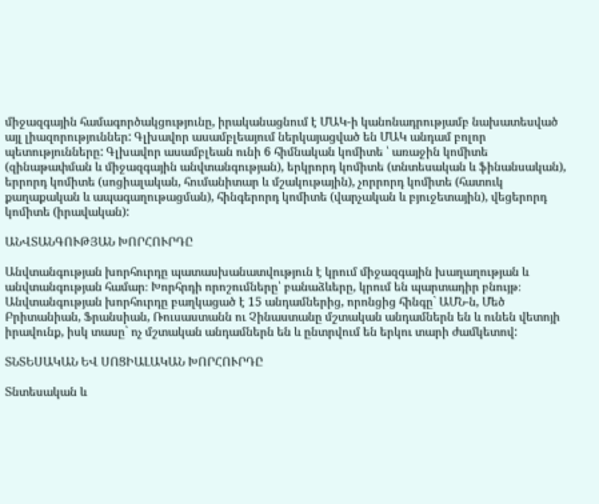միջազգային համագործակցությունը, իրականացնում է ՄԱԿ-ի կանոնադրությամբ նախատեսված այլ լիազորություններ: Գլխավոր ասամբլեայում ներկայացված են ՄԱԿ անդամ բոլոր պետությունները: Գլխավոր ասամբլեան ունի 6 հիմնական կոմիտե ՝ առաջին կոմիտե (զինաթափման և միջազգային անվտանգության), երկրորդ կոմիտե (տնտեսական և ֆինանսական), երրորդ կոմիտե (սոցիալական, հումանիտար և մշակութային), չորրորդ կոմիտե (հատուկ քաղաքական և ապագաղութացման), հինգերորդ կոմիտե (վարչական և բյուջետային), վեցերորդ կոմիտե (իրավական):

ԱՆՎՏԱՆԳՈՒԹՅԱՆ ԽՈՐՀՈՒՐԴԸ

Անվտանգության խորհուրդը պատասխանատվություն է կրում միջազգային խաղաղության և անվտանգության համար։ Խորհրդի որոշումները՝ բանաձևերը, կրում են պարտադիր բնույթ։ Անվտանգության խորհուրդը բաղկացած է 15 անդամներից, որոնցից հինգը` ԱՄՆ-ն, Մեծ Բրիտանիան, Ֆրանսիան, Ռուսաստանն ու Չինաստանը մշտական անդամներն են և ունեն վետոյի իրավունք, իսկ տասը` ոչ մշտական անդամներն են և ընտրվում են երկու տարի ժամկետով:

ՏՆՏԵՍԱԿԱՆ ԵՎ ՍՈՑԻԱԼԱԿԱՆ ԽՈՐՀՈՒՐԴԸ

Տնտեսական և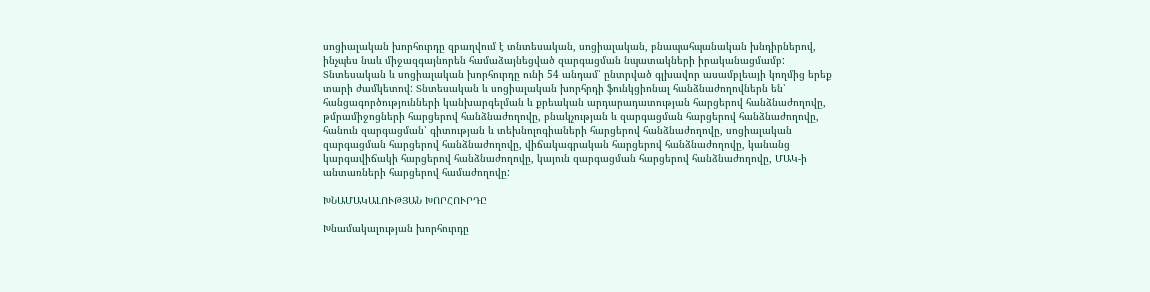սոցիալական խորհուրդը զբաղվում է տնտեսական, սոցիալական, բնապահպանական խնդիրներով, ինչպես նաև միջազգայնորեն համաձայնեցված զարգացման նպատակների իրականացմամբ: Տնտեսական և սոցիալական խորհուրդը ունի 54 անդամ՝ ընտրված գլխավոր ասամբլեայի կողմից երեք տարի ժամկետով: Տնտեսական և սոցիալական խորհրդի ֆունկցիոնալ հանձնաժողովներն են՝  հանցագործությունների կանխարգելման և քրեական արդարադատության հարցերով հանձնաժողովը, թմրամիջոցների հարցերով հանձնաժողովը, բնակչության և զարգացման հարցերով հանձնաժողովը, հանուն զարգացման՝ գիտության և տեխնոլոգիաների հարցերով հանձնաժողովը, սոցիալական զարգացման հարցերով հանձնաժողովը, վիճակագրական հարցերով հանձնաժողովը, կանանց կարգավիճակի հարցերով հանձնաժողովը, կայուն զարգացման հարցերով հանձնաժողովը, ՄԱԿ-ի անտառների հարցերով համաժողովը:

ԽՆԱՄԱԿԱԼՈՒԹՅԱՆ ԽՈՐՀՈՒՐԴԸ

Խնամակալության խորհուրդը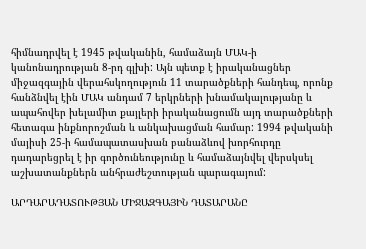հիմնադրվել է 1945 թվականին, համաձայն ՄԱԿ-ի կանոնադրության 8-րդ գլխի: Այն պետք է իրականացներ միջազգային վերահսկողություն 11 տարածքների հանդեպ, որոնք հանձնվել էին ՄԱԿ անդամ 7 երկրների խնամակալությանը և ապահովեր խելամիտ քայլերի իրականացումն այդ տարածքների հետագա ինքնորոշման և անկախացման համար: 1994 թվականի մայիսի 25-ի համապատասխան բանաձևով խորհուրդը դադարեցրել է իր գործունեությունը և համաձայնվել վերսկսել աշխատանքներն անհրաժեշտության պարագայում:

ԱՐԴԱՐԱԴԱՏՈՒԹՅԱՆ ՄԻՋԱԶԳԱՅԻՆ ԴԱՏԱՐԱՆԸ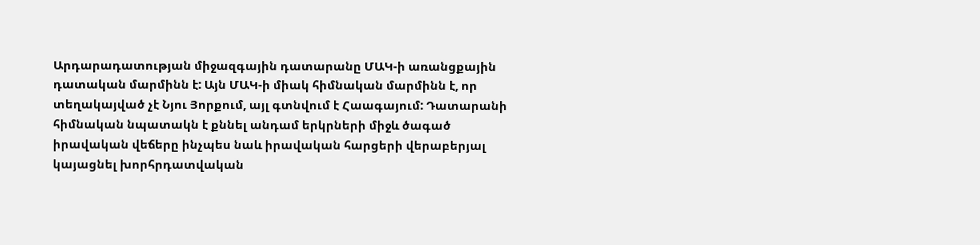Արդարադատության միջազգային դատարանը ՄԱԿ-ի առանցքային դատական մարմինն է: Այն ՄԱԿ-ի միակ հիմնական մարմինն է, որ տեղակայված չէ Նյու Յորքում, այլ գտնվում է Հաագայում: Դատարանի հիմնական նպատակն է քննել անդամ երկրների միջև ծագած իրավական վեճերը ինչպես նաև իրավական հարցերի վերաբերյալ կայացնել խորհրդատվական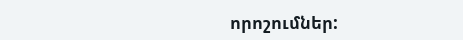որոշումներ: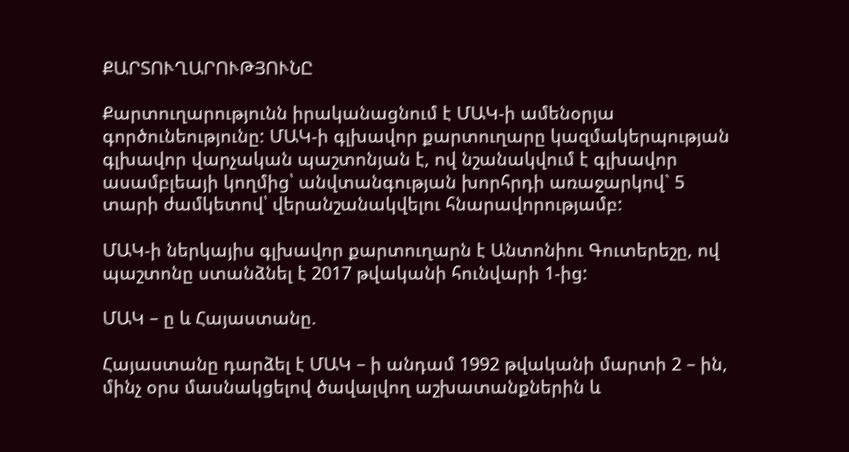ՔԱՐՏՈՒՂԱՐՈՒԹՅՈՒՆԸ

Քարտուղարությունն իրականացնում է ՄԱԿ-ի ամենօրյա գործունեությունը: ՄԱԿ-ի գլխավոր քարտուղարը կազմակերպության գլխավոր վարչական պաշտոնյան է, ով նշանակվում է գլխավոր ասամբլեայի կողմից՝ անվտանգության խորհրդի առաջարկով` 5 տարի ժամկետով՝ վերանշանակվելու հնարավորությամբ:

ՄԱԿ-ի ներկայիս գլխավոր քարտուղարն է Անտոնիու Գուտերեշը, ով պաշտոնը ստանձնել է 2017 թվականի հունվարի 1-ից:

ՄԱԿ – ը և Հայաստանը.

Հայաստանը դարձել է ՄԱԿ – ի անդամ 1992 թվականի մարտի 2 – ին, մինչ օրս մասնակցելով ծավալվող աշխատանքներին և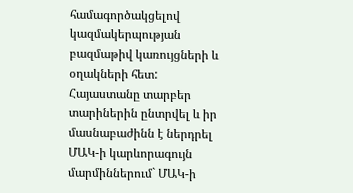համագործակցելով կազմակերպության բազմաթիվ կառույցների և օղակների հետ: Հայաստանը տարբեր տարիներին ընտրվել և իր մասնաբաժինն է ներդրել ՄԱԿ-ի կարևորագույն մարմիններում` ՄԱԿ-ի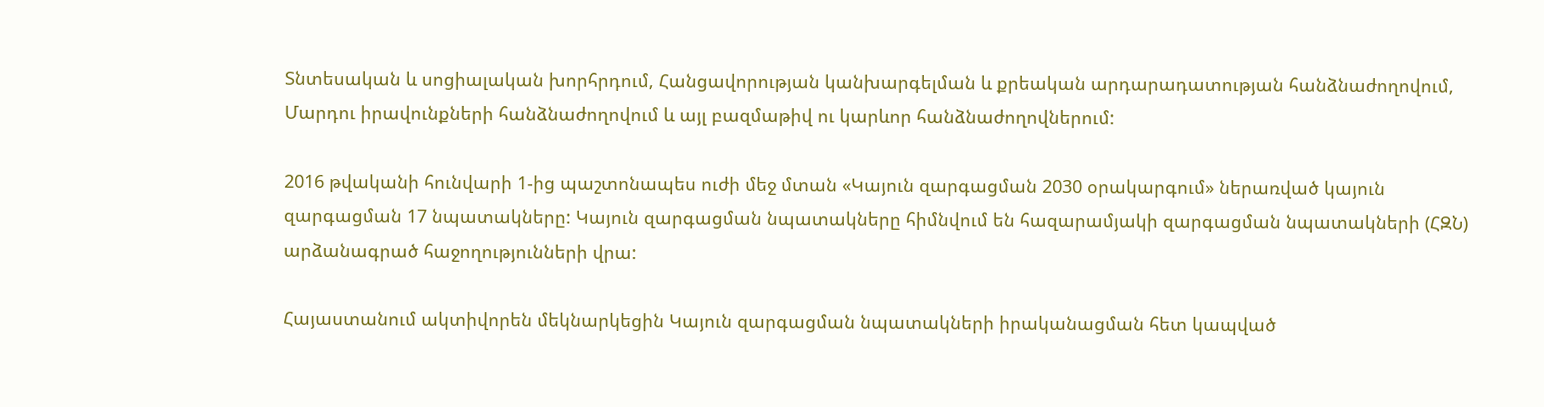Տնտեսական և սոցիալական խորհրդում, Հանցավորության կանխարգելման և քրեական արդարադատության հանձնաժողովում, Մարդու իրավունքների հանձնաժողովում և այլ բազմաթիվ ու կարևոր հանձնաժողովներում:

2016 թվականի հունվարի 1-ից պաշտոնապես ուժի մեջ մտան «Կայուն զարգացման 2030 օրակարգում» ներառված կայուն զարգացման 17 նպատակները: Կայուն զարգացման նպատակները հիմնվում են հազարամյակի զարգացման նպատակների (ՀԶՆ) արձանագրած հաջողությունների վրա:

Հայաստանում ակտիվորեն մեկնարկեցին Կայուն զարգացման նպատակների իրականացման հետ կապված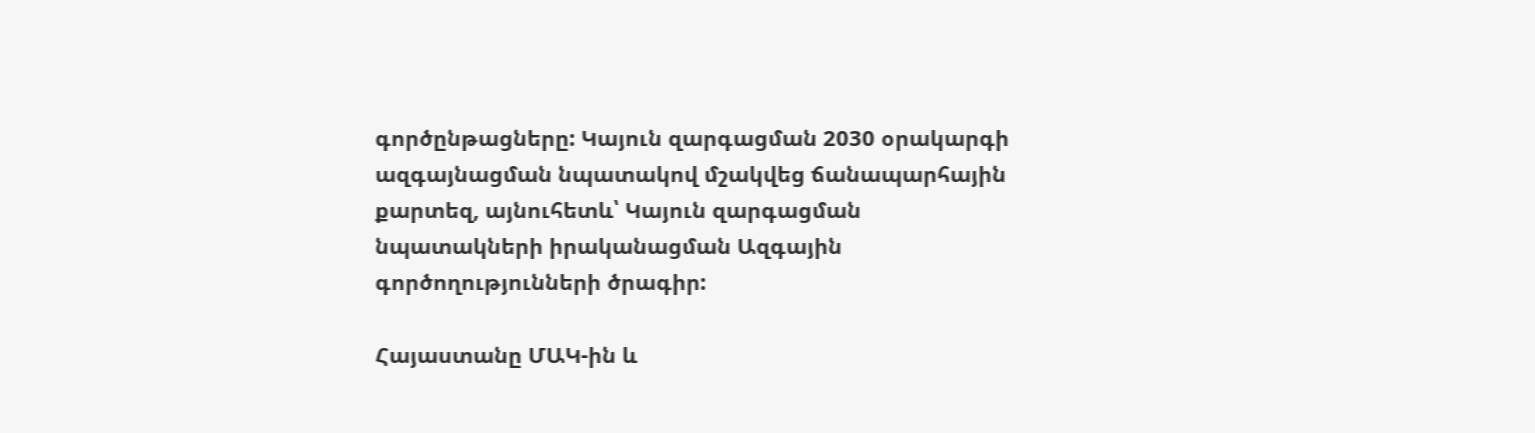գործընթացները: Կայուն զարգացման 2030 օրակարգի ազգայնացման նպատակով մշակվեց ճանապարհային քարտեզ, այնուհետև՝ Կայուն զարգացման նպատակների իրականացման Ազգային գործողությունների ծրագիր:

Հայաստանը ՄԱԿ-ին և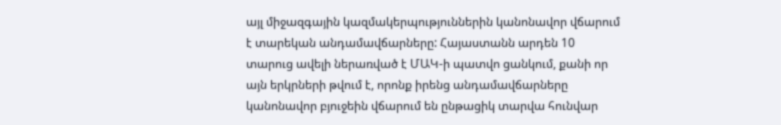այլ միջազգային կազմակերպություններին կանոնավոր վճարում է տարեկան անդամավճարները: Հայաստանն արդեն 10 տարուց ավելի ներառված է ՄԱԿ-ի պատվո ցանկում, քանի որ այն երկրների թվում է, որոնք իրենց անդամավճարները կանոնավոր բյուջեին վճարում են ընթացիկ տարվա հունվար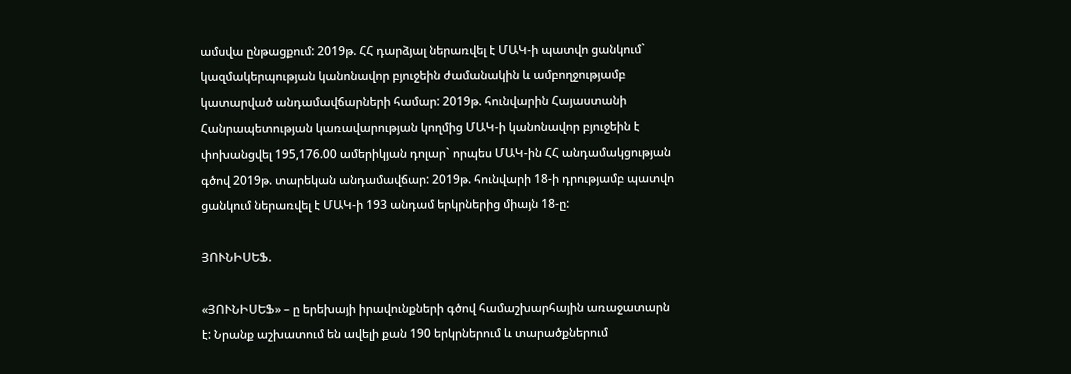ամսվա ընթացքում: 2019թ. ՀՀ դարձյալ ներառվել է ՄԱԿ-ի պատվո ցանկում` կազմակերպության կանոնավոր բյուջեին ժամանակին և ամբողջությամբ կատարված անդամավճարների համար: 2019թ. հունվարին Հայաստանի Հանրապետության կառավարության կողմից ՄԱԿ-ի կանոնավոր բյուջեին է փոխանցվել 195,176.00 ամերիկյան դոլար` որպես ՄԱԿ-ին ՀՀ անդամակցության գծով 2019թ. տարեկան անդամավճար: 2019թ. հունվարի 18-ի դրությամբ պատվո ցանկում ներառվել է ՄԱԿ-ի 193 անդամ երկրներից միայն 18-ը:

ՅՈՒՆԻՍԵՖ.

«ՅՈՒՆԻՍԵՖ» – ը երեխայի իրավունքների գծով համաշխարհային առաջատարն է: Նրանք աշխատում են ավելի քան 190 երկրներում և տարածքներում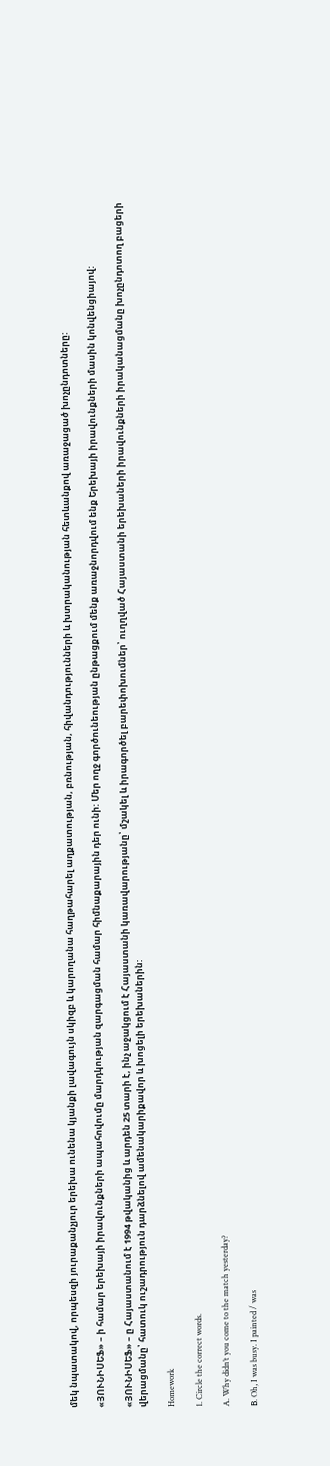մեկ նպատակով, որպեսզի յուրաքանչյուր երեխա ունենա կյանքի լավագույն սկիզբ և կարողանա հաղթահարել աղքատության, բռնության, հիվանդությունների և խտրականության հետևանքով առաջացած խոչընդոտները:

«ՅՈՒՆԻՍԵՖ» – ի համար երեխայի իրավունքների ապահովումը մարդկության զարգացման համար հիմնաքարային դեր ունի: Մեր ողջ գործունեության ընթացքում մենք առաջնորդվում ենք Երեխայի իրավունքների մասին կոնվենցիայով:

«ՅՈՒՆԻՍԵՖ» – ը Հայաստանում է 1994 թվականից և արդեն 25 տարի է, ինչ աջակցում է Հայաստանի կառավարությանը՝ մշակել և իրագործել բարեփոխումներ՝ ուղղված Հայաստանի երեխաների իրավունքների իրականացմանը խոչընդոտող բացերի վերացմանը՝ հատուկ ուշադրություն դարձնելով ամենակարիքավոր և խոցելի երեխաներին:

Homework

1. Circle the correct words.

A. Why didn’t you come to the match yesterday?

В. Oh, I was busy. I painted / was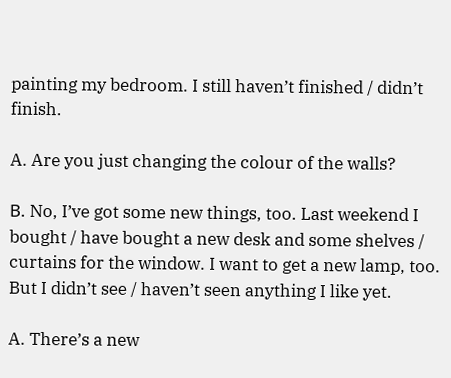painting my bedroom. I still haven’t finished / didn’t finish.

A. Are you just changing the colour of the walls?

В. No, I’ve got some new things, too. Last weekend I bought / have bought a new desk and some shelves / curtains for the window. I want to get a new lamp, too. But I didn’t see / haven’t seen anything I like yet.

A. There’s a new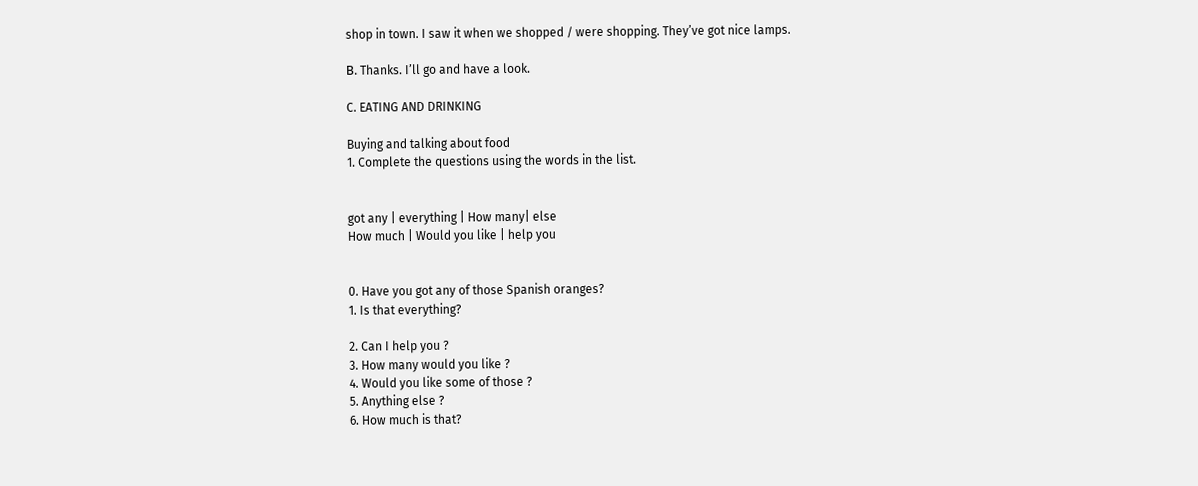shop in town. I saw it when we shopped / were shopping. They’ve got nice lamps.

В. Thanks. I’ll go and have a look.

C. EATING AND DRINKING

Buying and talking about food
1. Complete the questions using the words in the list.


got any | everything | How many| else
How much | Would you like | help you


0. Have you got any of those Spanish oranges?
1. Is that everything?

2. Can I help you ?
3. How many would you like ?
4. Would you like some of those ?
5. Anything else ?
6. How much is that?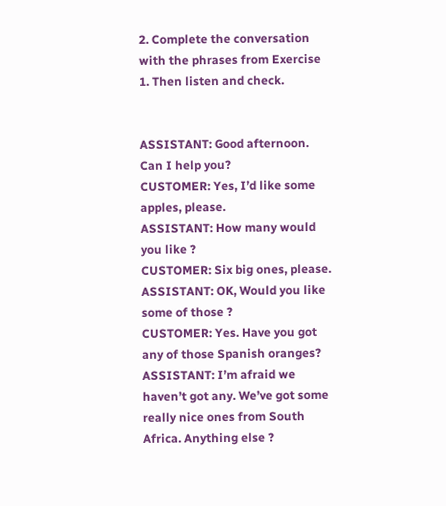2. Complete the conversation with the phrases from Exercise 1. Then listen and check.


ASSISTANT: Good afternoon. Can I help you?
CUSTOMER: Yes, I’d like some apples, please.
ASSISTANT: How many would you like ?
CUSTOMER: Six big ones, please.
ASSISTANT: OK, Would you like some of those ?
CUSTOMER: Yes. Have you got any of those Spanish oranges?
ASSISTANT: I’m afraid we haven’t got any. We’ve got some really nice ones from South Africa. Anything else ?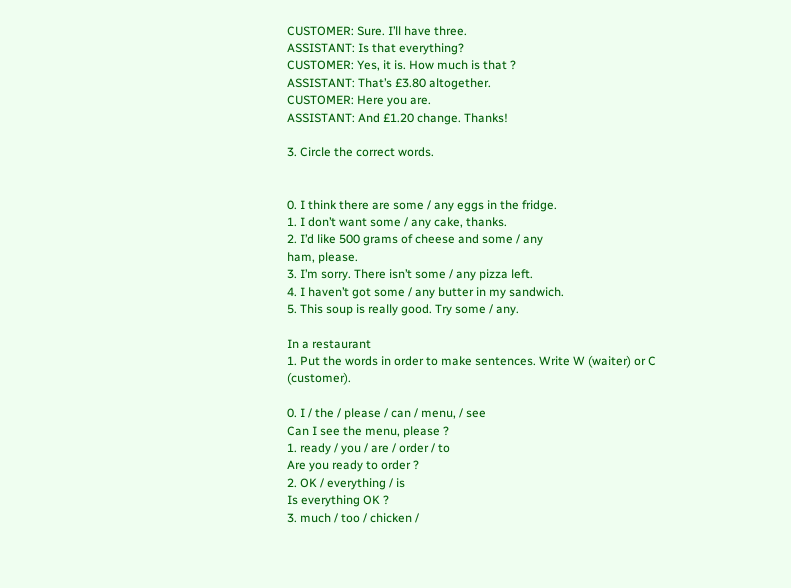CUSTOMER: Sure. I’ll have three.
ASSISTANT: Is that everything?
CUSTOMER: Yes, it is. How much is that ?
ASSISTANT: That’s £3.80 altogether.
CUSTOMER: Here you are.
ASSISTANT: And £1.20 change. Thanks!

3. Circle the correct words.


0. I think there are some / any eggs in the fridge.
1. I don’t want some / any cake, thanks.
2. I’d like 500 grams of cheese and some / any
ham, please.
3. I’m sorry. There isn’t some / any pizza left.
4. I haven’t got some / any butter in my sandwich.
5. This soup is really good. Try some / any.

In a restaurant
1. Put the words in order to make sentences. Write W (waiter) or C (customer).

0. I / the / please / can / menu, / see
Can I see the menu, please ?
1. ready / you / are / order / to
Are you ready to order ?
2. OK / everything / is
Is everything OK ?
3. much / too / chicken /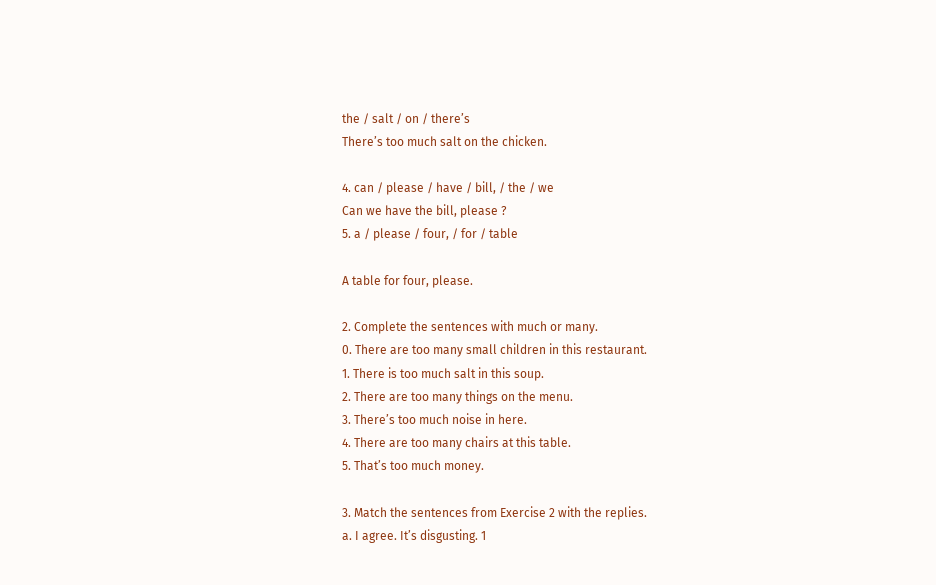the / salt / on / there’s
There’s too much salt on the chicken.

4. can / please / have / bill, / the / we
Can we have the bill, please ?
5. a / please / four, / for / table

A table for four, please.

2. Complete the sentences with much or many.
0. There are too many small children in this restaurant.
1. There is too much salt in this soup.
2. There are too many things on the menu.
3. There’s too much noise in here.
4. There are too many chairs at this table.
5. That’s too much money.

3. Match the sentences from Exercise 2 with the replies.
a. I agree. It’s disgusting. 1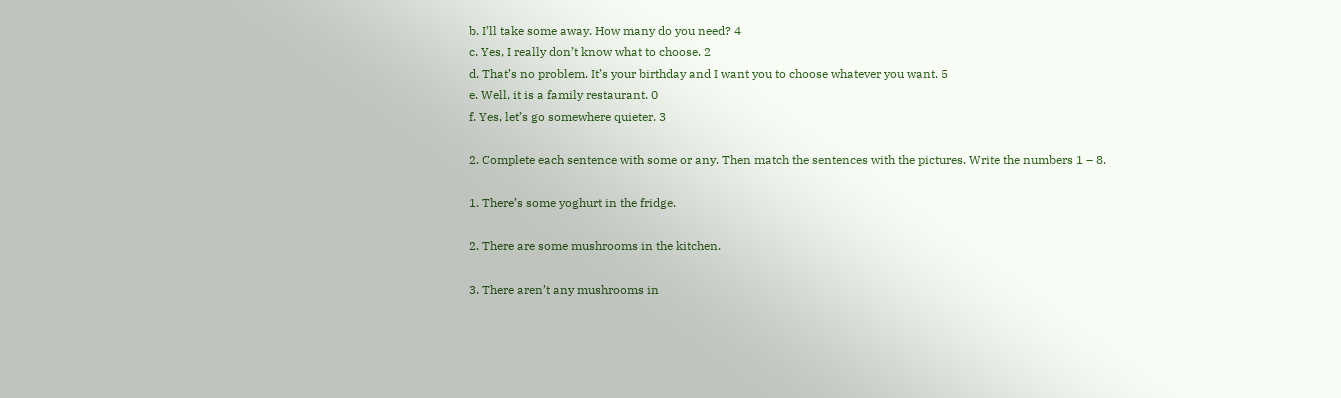b. I’ll take some away. How many do you need? 4
c. Yes, I really don’t know what to choose. 2
d. That’s no problem. It’s your birthday and I want you to choose whatever you want. 5
e. Well, it is a family restaurant. 0
f. Yes, let’s go somewhere quieter. 3

2. Complete each sentence with some or any. Then match the sentences with the pictures. Write the numbers 1 – 8.

1. There’s some yoghurt in the fridge.

2. There are some mushrooms in the kitchen.

3. There aren’t any mushrooms in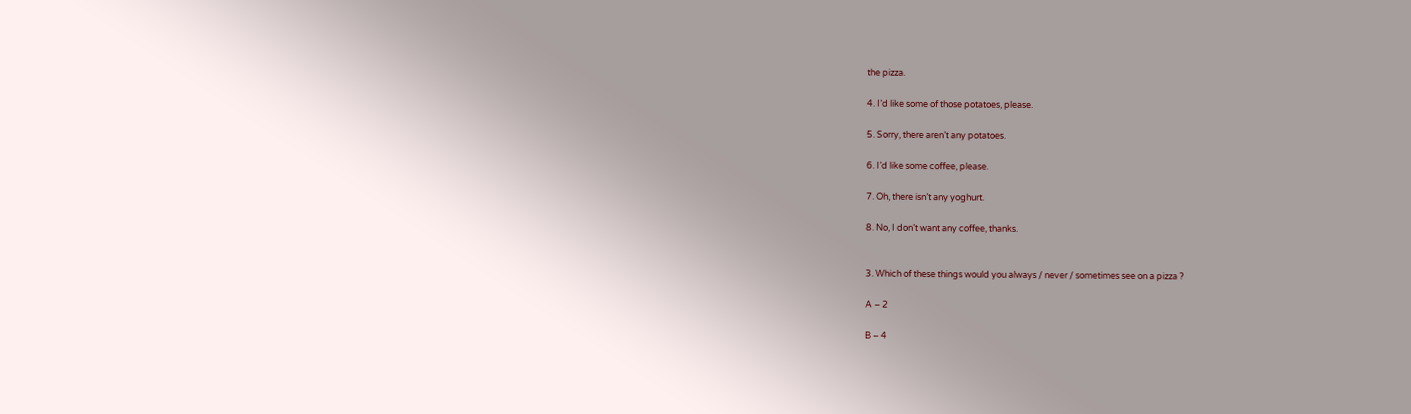the pizza.

4. I’d like some of those potatoes, please.

5. Sorry, there aren’t any potatoes.

6. I’d like some coffee, please.

7. Oh, there isn’t any yoghurt.

8. No, I don’t want any coffee, thanks.


3. Which of these things would you always / never / sometimes see on a pizza ?

A – 2

B – 4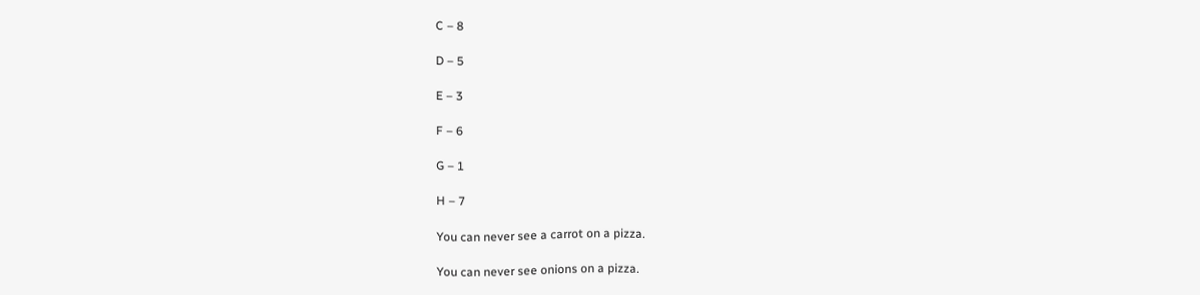C – 8

D – 5

E – 3

F – 6

G – 1

H – 7

You can never see a carrot on a pizza.

You can never see onions on a pizza.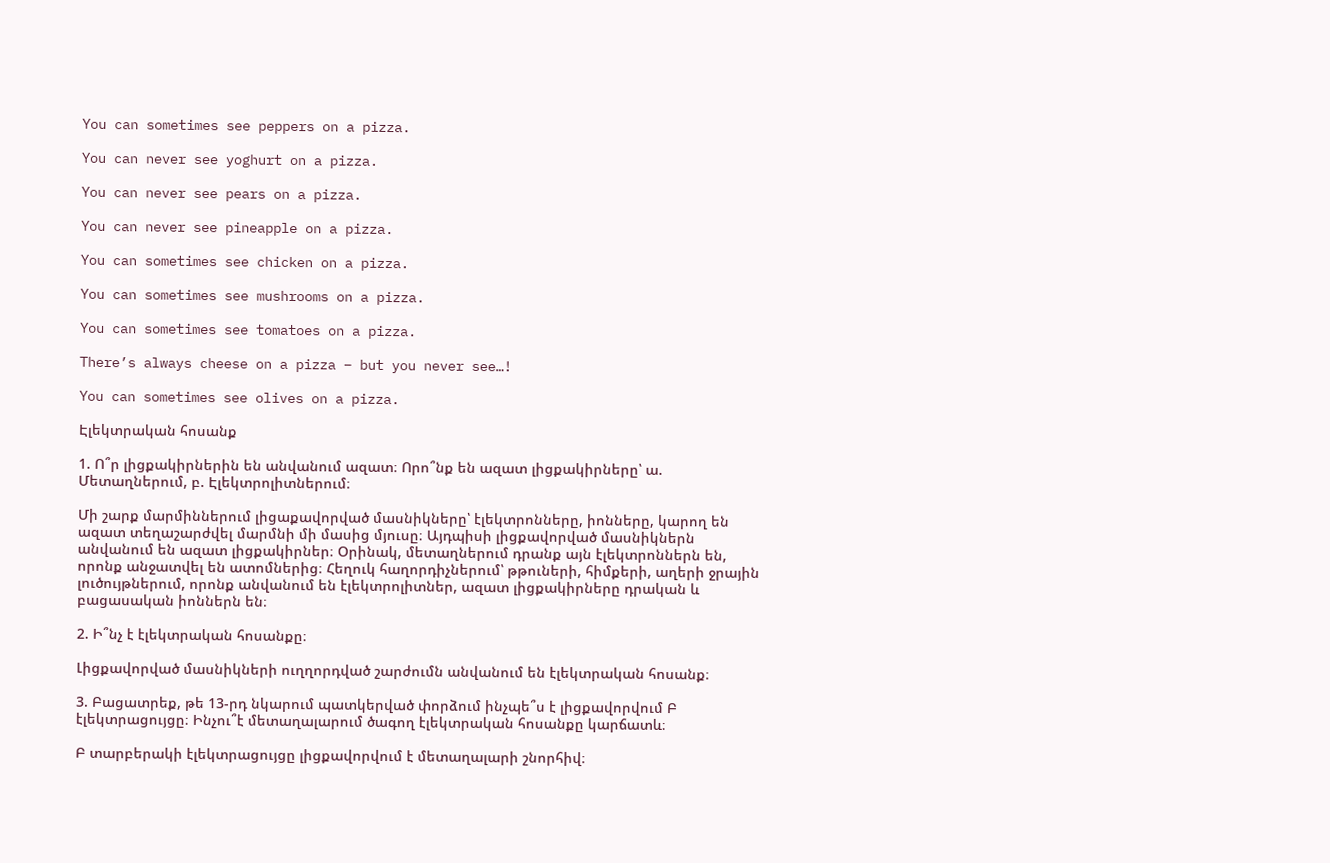You can sometimes see peppers on a pizza.

You can never see yoghurt on a pizza.

You can never see pears on a pizza.

You can never see pineapple on a pizza.

You can sometimes see chicken on a pizza.

You can sometimes see mushrooms on a pizza.

You can sometimes see tomatoes on a pizza.

There’s always cheese on a pizza – but you never see…!

You can sometimes see olives on a pizza.

Էլեկտրական հոսանք

1. Ո՞ր լիցքակիրներին են անվանում ազատ։ Որո՞նք են ազատ լիցքակիրները՝ ա. Մետաղներում, բ. Էլեկտրոլիտներում։

Մի շարք մարմիններում լիցաքավորված մասնիկները՝ էլեկտրոնները, իոնները, կարող են ազատ տեղաշարժվել մարմնի մի մասից մյուսը։ Այդպիսի լիցքավորված մասնիկներն անվանում են ազատ լիցքակիրներ։ Օրինակ, մետաղներում դրանք այն էլեկտրոններն են, որոնք անջատվել են ատոմներից։ Հեղուկ հաղորդիչներում՝ թթուների, հիմքերի, աղերի ջրային լուծույթներում, որոնք անվանում են էլեկտրոլիտներ, ազատ լիցքակիրները դրական և բացասական իոններն են։

2. Ի՞նչ է էլեկտրական հոսանքը։

Լիցքավորված մասնիկների ուղղորդված շարժումն անվանում են էլեկտրական հոսանք։

3. Բացատրեք, թե 13-րդ նկարում պատկերված փորձում ինչպե՞ս է լիցքավորվում Բ էլեկտրացույցը։ Ինչու՞է մետաղալարում ծագող էլեկտրական հոսանքը կարճատև։

Բ տարբերակի էլեկտրացույցը լիցքավորվում է մետաղալարի շնորհիվ։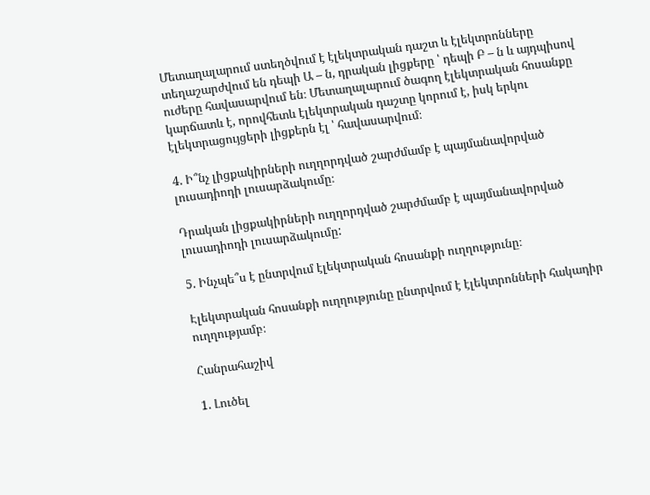Մետաղալարում ստեղծվում է էլեկտրական դաշտ և էլեկտրոնները տեղաշարժվում են դեպի Ա – ն, դրական լիցքերը ՝ դեպի Բ – ն և այդպիսով ուժերը հավասարվում են։ Մետաղալարում ծագող էլեկտրական հոսանքը կարճատև է, որովհետև էլեկտրական դաշտը կորում է, իսկ երկու էլեկտրացույցերի լիցքերն էլ ՝ հավասարվում։

4. Ի՞նչ լիցքակիրների ուղղորդված շարժմամբ է պայմանավորված լուսադիոդի լուսարձակումը։

Դրական լիցքակիրների ուղղորդված շարժմամբ է պայմանավորված լուսադիոդի լուսարձակումը:

5. Ինչպե՞ս է ընտրվում էլեկտրական հոսանքի ուղղությունը։

Էլեկտրական հոսանքի ուղղությունը ընտրվում է էլեկտրոնների հակադիր ուղղությամբ։

Հանրահաշիվ

1. Լուծել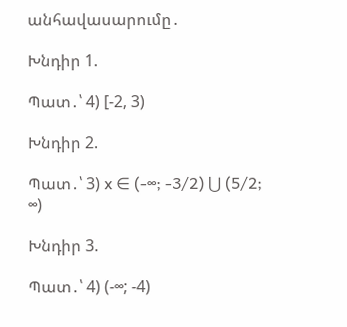անհավասարումը․

Խնդիր 1.

Պատ․՝ 4) [-2, 3)

Խնդիր 2.

Պատ․՝ 3) x ∈ (-∞; -3/2) ⋃ (5/2; ∞)

Խնդիր 3.

Պատ․՝ 4) (-∞; -4)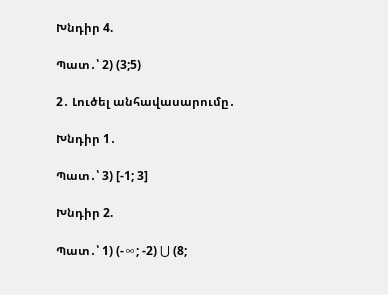Խնդիր 4.

Պատ․՝ 2) (3;5)

2․ Լուծել անհավասարումը․

Խնդիր 1․

Պատ․՝ 3) [-1; 3]

Խնդիր 2.

Պատ․՝ 1) (-∞; -2) ⋃ (8;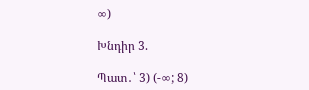∞)

Խնդիր 3.

Պատ․՝ 3) (-∞; 8)